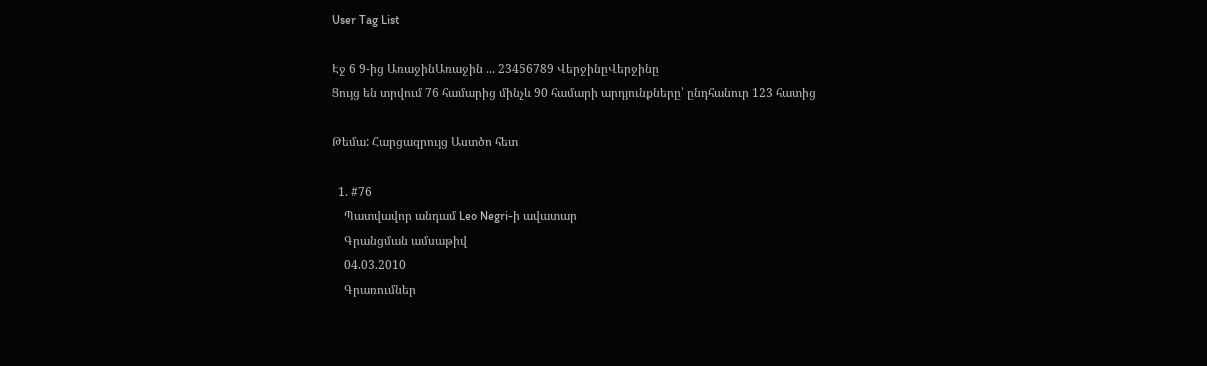User Tag List

Էջ 6 9-ից ԱռաջինԱռաջին ... 23456789 ՎերջինըՎերջինը
Ցույց են տրվում 76 համարից մինչև 90 համարի արդյունքները՝ ընդհանուր 123 հատից

Թեմա: Հարցազրույց Աստծո հետ

  1. #76
    Պատվավոր անդամ Leo Negri-ի ավատար
    Գրանցման ամսաթիվ
    04.03.2010
    Գրառումներ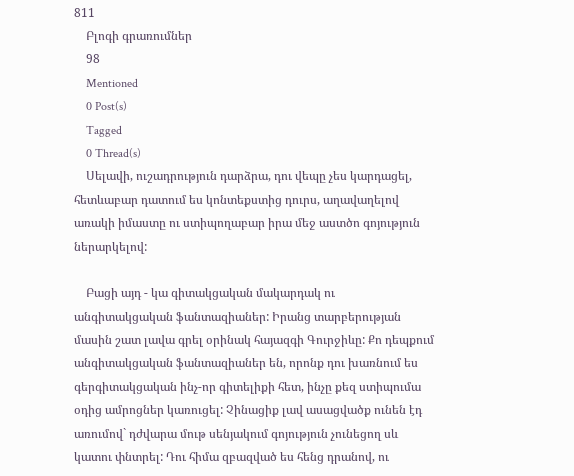811
    Բլոգի գրառումներ
    98
    Mentioned
    0 Post(s)
    Tagged
    0 Thread(s)
    Սելավի, ուշադրություն դարձրա, դու վեպը չես կարդացել, հետևաբար դատում ես կոնտեքստից դուրս, աղավաղելով առակի իմաստը ու ստիպողաբար իրա մեջ աստծո գոյություն ներարկելով:

    Բացի այդ - կա գիտակցական մակարդակ ու անգիտակցական ֆանտազիաներ: Իրանց տարբերության մասին շատ լավա գրել օրինակ հայազգի Գուրջիևը: Քո դեպքում անգիտակցական ֆանտազիաներ են, որոնք դու խառնում ես գերգիտակցական ինչ-որ գիտելիքի հետ, ինչը քեզ ստիպումա օդից ամրոցներ կառուցել: Չինացիք լավ ասացվածք ունեն էդ առումով` դժվարա մութ սենյակում գոյություն չունեցող սև կատու փնտրել: Դու հիմա զբազված ես հենց դրանով, ու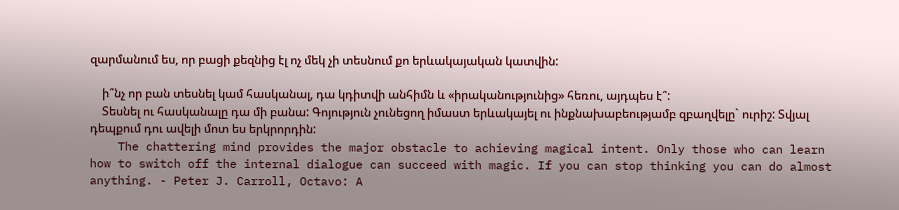զարմանում ես, որ բացի քեզնից էլ ոչ մեկ չի տեսնում քո երևակայական կատվին:

    ի՞նչ որ բան տեսնել կամ հասկանալ, դա կդիտվի անհիմն և «իրականությունից» հեռու, այդպես է՞:
    Տեսնել ու հասկանալը դա մի բանա: Գոյություն չունեցող իմաստ երևակայել ու ինքնախաբեությամբ զբաղվելը` ուրիշ: Տվյալ դեպքում դու ավելի մոտ ես երկրորդին:
    The chattering mind provides the major obstacle to achieving magical intent. Only those who can learn how to switch off the internal dialogue can succeed with magic. If you can stop thinking you can do almost anything. - Peter J. Carroll, Octavo: A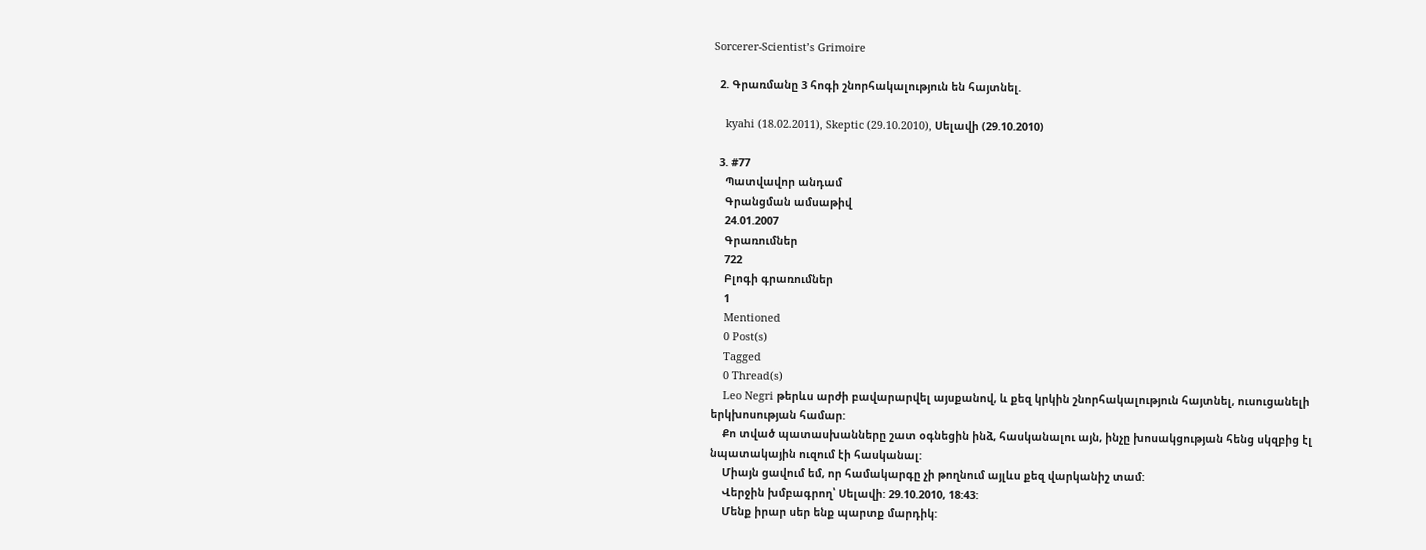Sorcerer-Scientist’s Grimoire

  2. Գրառմանը 3 հոգի շնորհակալություն են հայտնել.

    kyahi (18.02.2011), Skeptic (29.10.2010), Սելավի (29.10.2010)

  3. #77
    Պատվավոր անդամ
    Գրանցման ամսաթիվ
    24.01.2007
    Գրառումներ
    722
    Բլոգի գրառումներ
    1
    Mentioned
    0 Post(s)
    Tagged
    0 Thread(s)
    Leo Negri թերևս արժի բավարարվել այսքանով, և քեզ կրկին շնորհակալություն հայտնել, ուսուցանելի երկխոսության համար:
    Քո տված պատասխանները շատ օգնեցին ինձ, հասկանալու այն, ինչը խոսակցության հենց սկզբից էլ նպատակային ուզում էի հասկանալ:
    Միայն ցավում եմ, որ համակարգը չի թողնում այլևս քեզ վարկանիշ տամ:
    Վերջին խմբագրող՝ Սելավի: 29.10.2010, 18:43:
    Մենք իրար սեր ենք պարտք մարդիկ: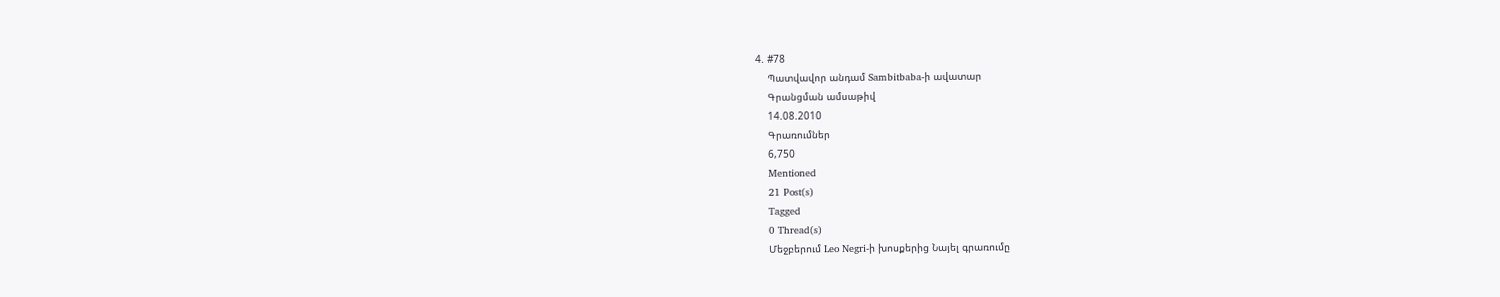4. #78
    Պատվավոր անդամ Sambitbaba-ի ավատար
    Գրանցման ամսաթիվ
    14.08.2010
    Գրառումներ
    6,750
    Mentioned
    21 Post(s)
    Tagged
    0 Thread(s)
    Մեջբերում Leo Negri-ի խոսքերից Նայել գրառումը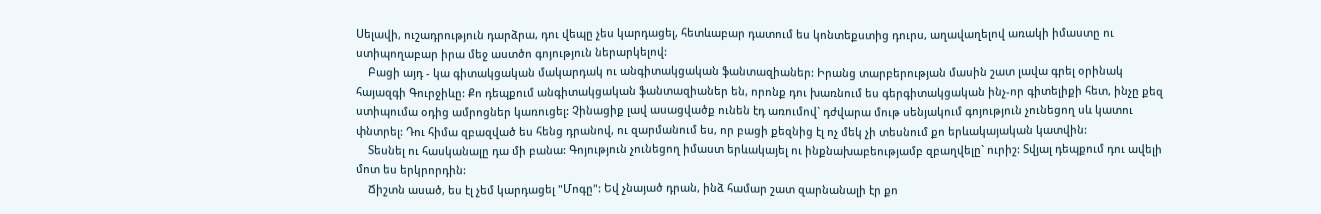Սելավի, ուշադրություն դարձրա, դու վեպը չես կարդացել, հետևաբար դատում ես կոնտեքստից դուրս, աղավաղելով առակի իմաստը ու ստիպողաբար իրա մեջ աստծո գոյություն ներարկելով:
    Բացի այդ - կա գիտակցական մակարդակ ու անգիտակցական ֆանտազիաներ: Իրանց տարբերության մասին շատ լավա գրել օրինակ հայազգի Գուրջիևը: Քո դեպքում անգիտակցական ֆանտազիաներ են, որոնք դու խառնում ես գերգիտակցական ինչ-որ գիտելիքի հետ, ինչը քեզ ստիպումա օդից ամրոցներ կառուցել: Չինացիք լավ ասացվածք ունեն էդ առումով` դժվարա մութ սենյակում գոյություն չունեցող սև կատու փնտրել: Դու հիմա զբազված ես հենց դրանով, ու զարմանում ես, որ բացի քեզնից էլ ոչ մեկ չի տեսնում քո երևակայական կատվին:
    Տեսնել ու հասկանալը դա մի բանա: Գոյություն չունեցող իմաստ երևակայել ու ինքնախաբեությամբ զբաղվելը` ուրիշ: Տվյալ դեպքում դու ավելի մոտ ես երկրորդին:
    Ճիշտն ասած, ես էլ չեմ կարդացել "Մոգը": Եվ չնայած դրան, ինձ համար շատ զարնանալի էր քո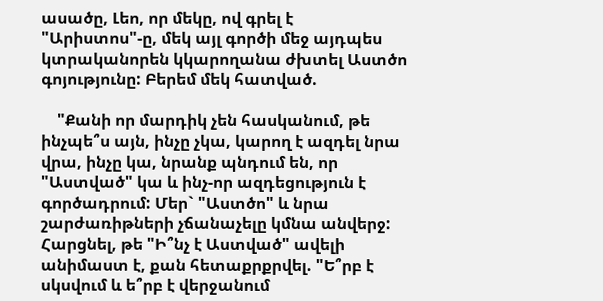ասածը, Լեո, որ մեկը, ով գրել է "Արիստոս"-ը, մեկ այլ գործի մեջ այդպես կտրականորեն կկարողանա ժխտել Աստծո գոյությունը: Բերեմ մեկ հատված.

    "Քանի որ մարդիկ չեն հասկանում, թե ինչպե՞ս այն, ինչը չկա, կարող է ազդել նրա վրա, ինչը կա, նրանք պնդում են, որ "Աստված" կա և ինչ-որ ազդեցություն է գործադրում: Մեր` "Աստծո" և նրա շարժառիթների չճանաչելը կմնա անվերջ: Հարցնել, թե "Ի՞նչ է Աստված" ավելի անիմաստ է, քան հետաքրքրվել. "Ե՞րբ է սկսվում և ե՞րբ է վերջանում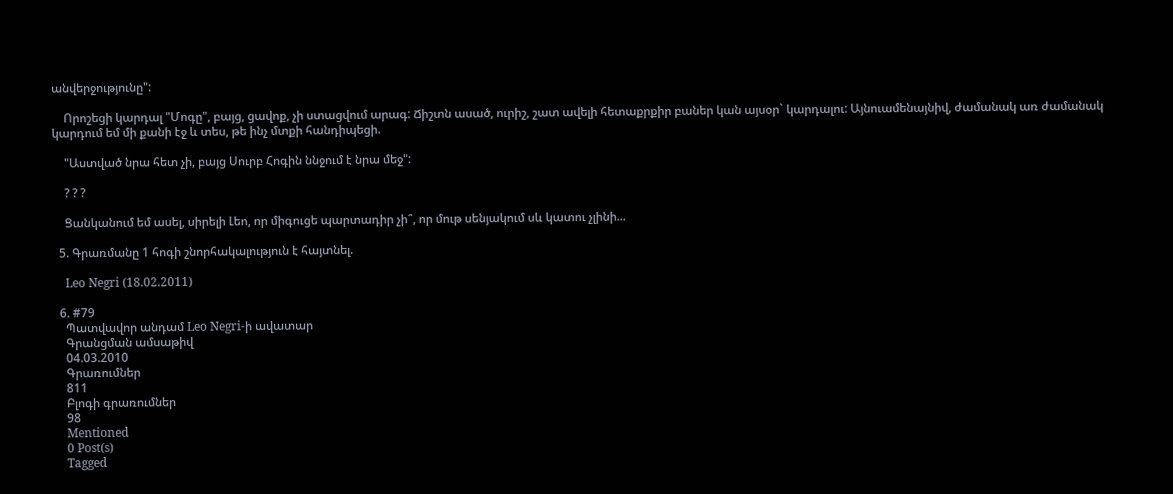անվերջությունը":

    Որոշեցի կարդալ "Մոգը", բայց, ցավոք, չի ստացվում արագ: Ճիշտն ասած, ուրիշ, շատ ավելի հետաքրքիր բաներ կան այսօր` կարդալու: Այնուամենայնիվ, ժամանակ առ ժամանակ կարդում եմ մի քանի էջ և տես, թե ինչ մտքի հանդիպեցի.

    "Աստված նրա հետ չի, բայց Սուրբ Հոգին ննջում է նրա մեջ":

    ? ? ?

    Ցանկանում եմ ասել, սիրելի Լեո, որ միգուցե պարտադիր չի՞, որ մութ սենյակում սև կատու չլինի...

  5. Գրառմանը 1 հոգի շնորհակալություն է հայտնել.

    Leo Negri (18.02.2011)

  6. #79
    Պատվավոր անդամ Leo Negri-ի ավատար
    Գրանցման ամսաթիվ
    04.03.2010
    Գրառումներ
    811
    Բլոգի գրառումներ
    98
    Mentioned
    0 Post(s)
    Tagged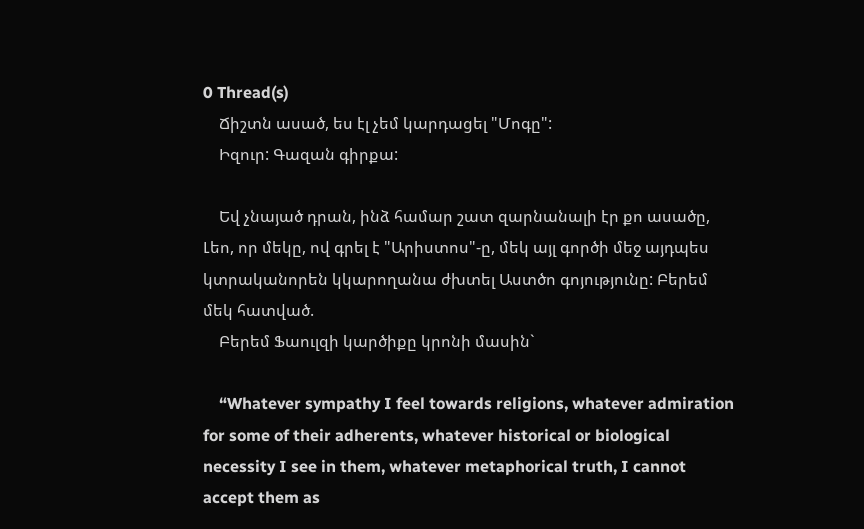0 Thread(s)
    Ճիշտն ասած, ես էլ չեմ կարդացել "Մոգը":
    Իզուր: Գազան գիրքա:

    Եվ չնայած դրան, ինձ համար շատ զարնանալի էր քո ասածը, Լեո, որ մեկը, ով գրել է "Արիստոս"-ը, մեկ այլ գործի մեջ այդպես կտրականորեն կկարողանա ժխտել Աստծո գոյությունը: Բերեմ մեկ հատված.
    Բերեմ Ֆաուլզի կարծիքը կրոնի մասին`

    “Whatever sympathy I feel towards religions, whatever admiration for some of their adherents, whatever historical or biological necessity I see in them, whatever metaphorical truth, I cannot accept them as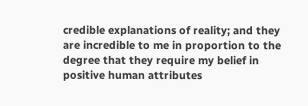credible explanations of reality; and they are incredible to me in proportion to the degree that they require my belief in positive human attributes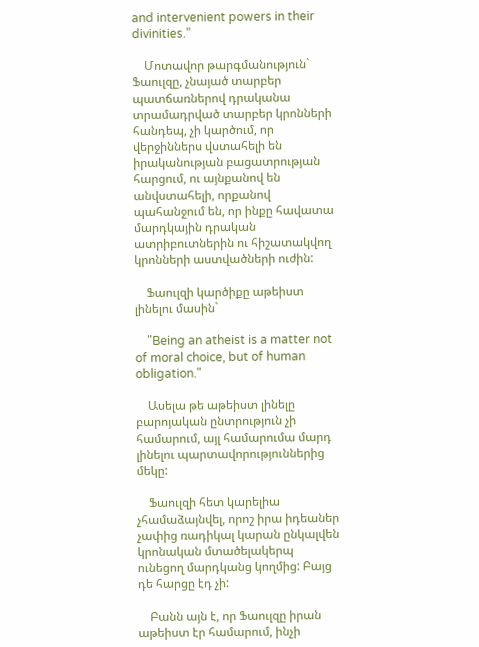and intervenient powers in their divinities.”

    Մոտավոր թարգմանություն` Ֆաուլզը, չնայած տարբեր պատճառներով դրականա տրամադրված տարբեր կրոնների հանդեպ, չի կարծում, որ վերջիններս վստահելի են իրականության բացատրության հարցում, ու այնքանով են անվստահելի, որքանով պահանջում են, որ ինքը հավատա մարդկային դրական ատրիբուտներին ու հիշատակվող կրոնների աստվածների ուժին:

    Ֆաուլզի կարծիքը աթեիստ լինելու մասին`

    "Being an atheist is a matter not of moral choice, but of human obligation."

    Ասելա թե աթեիստ լինելը բարոյական ընտրություն չի համարում, այլ համարումա մարդ լինելու պարտավորություններից մեկը:

    Ֆաուլզի հետ կարելիա չհամաձայնվել, որոշ իրա իդեաներ չափից ռադիկալ կարան ընկալվեն կրոնական մտածելակերպ ունեցող մարդկանց կողմից: Բայց դե հարցը էդ չի:

    Բանն այն է, որ Ֆաուլզը իրան աթեիստ էր համարում, ինչի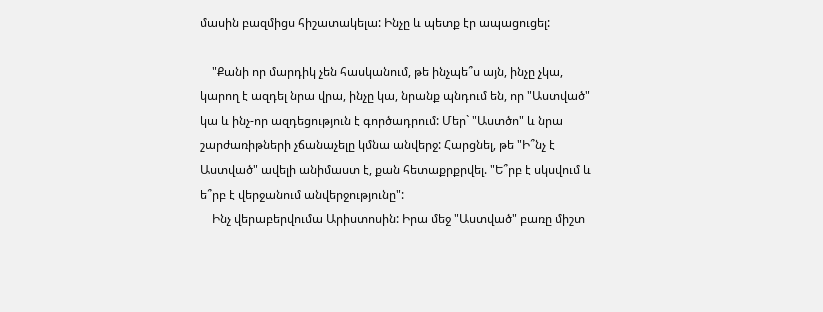մասին բազմիցս հիշատակելա: Ինչը և պետք էր ապացուցել:

    "Քանի որ մարդիկ չեն հասկանում, թե ինչպե՞ս այն, ինչը չկա, կարող է ազդել նրա վրա, ինչը կա, նրանք պնդում են, որ "Աստված" կա և ինչ-որ ազդեցություն է գործադրում: Մեր` "Աստծո" և նրա շարժառիթների չճանաչելը կմնա անվերջ: Հարցնել, թե "Ի՞նչ է Աստված" ավելի անիմաստ է, քան հետաքրքրվել. "Ե՞րբ է սկսվում և ե՞րբ է վերջանում անվերջությունը":
    Ինչ վերաբերվումա Արիստոսին: Իրա մեջ "Աստված" բառը միշտ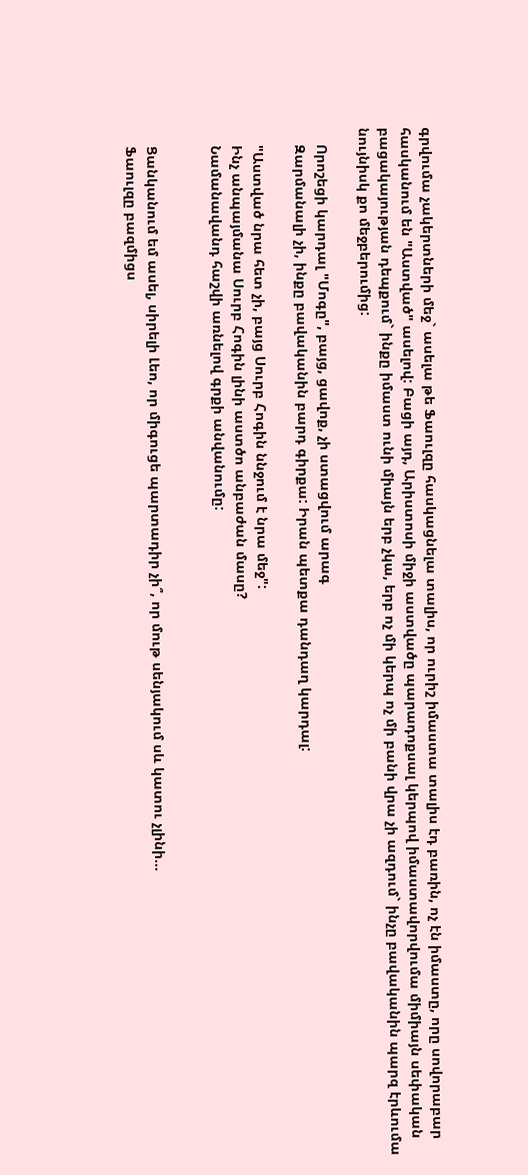գրվումա չակերտների մեջ` ասելա թե Ֆաուլզը հասկացնելա տալիս, որ ուրիշ իմաստա տալիս էդ բառին, ոչ էն իմաստը, որը սովորաբար հասկանում են "Աստված" ասելով: Բացի այդ, Արիստոսի միջի աստվածը պարադոքսալ կերպով իմաստավորվումա միմիայն սեփական բացակայության դեպքում` ինքը իմաստ ունի միայն երբ չկա, երբ ոչ մի կերպ ոչ մի բանի վրա չի ազդում` ինչը բավականին պարզ էրևումա նույնիսկ քո մեջբերումից:

    Որոշեցի կարդալ "Մոգը", բայց, ցավոք, չի ստացվում արագ
    Զարմանալի չի, ինքը բավականին բարդ գիրքա: Իրան պետքա դանդաղ կարդալ:

    "Աստված նրա հետ չի, բայց Սուրբ Հոգին ննջում է նրա մեջ":
    Ինչ անպայմանա Սուրբ Հոգին լինի աստծո անբաժան մասը?
    Նամանավանդ հաշվի առնելով գրքի անվանումը:


    Ցանկանում եմ ասել, սիրելի Լեո, որ միգուցե պարտադիր չի՞, որ մութ սենյակում սև կատու չլինի...
    Ֆաուլզը բազմիցս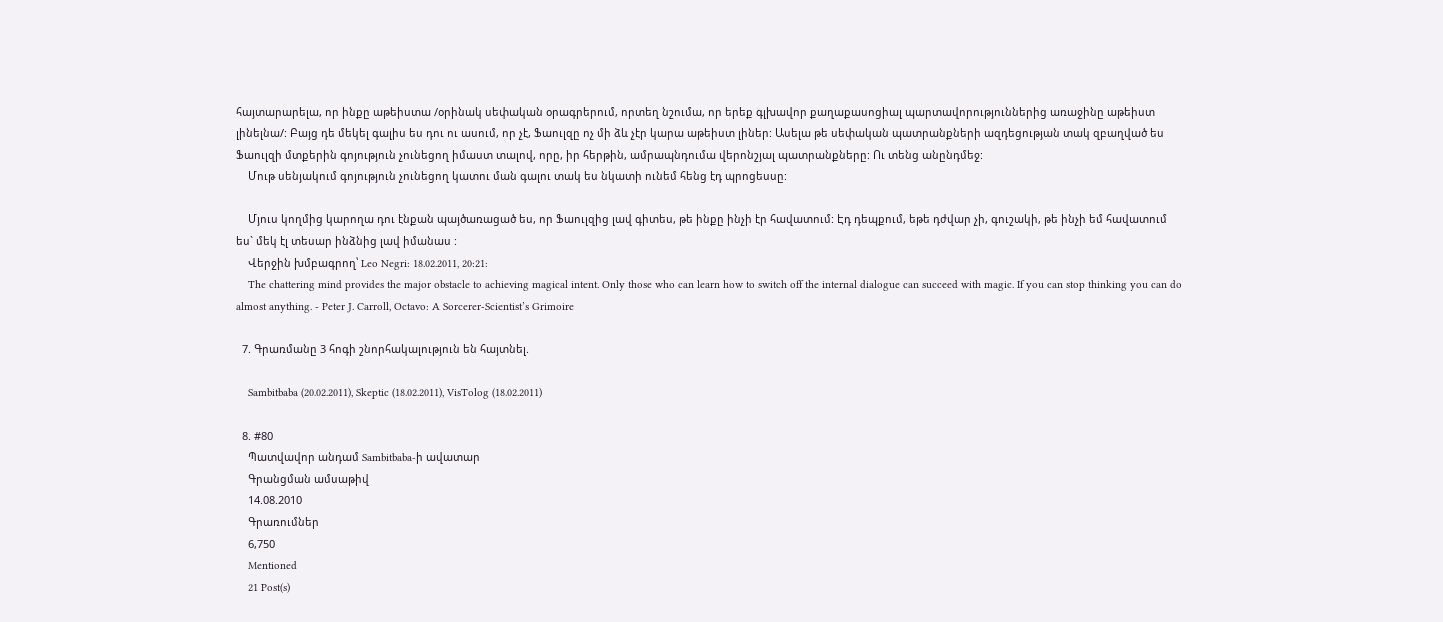հայտարարելա, որ ինքը աթեիստա /օրինակ սեփական օրագրերում, որտեղ նշումա, որ երեք գլխավոր քաղաքասոցիալ պարտավորություններից առաջինը աթեիստ լինելնա/: Բայց դե մեկել գալիս ես դու ու ասում, որ չէ, Ֆաուլզը ոչ մի ձև չէր կարա աթեիստ լիներ: Ասելա թե սեփական պատրանքների ազդեցության տակ զբաղված ես Ֆաուլզի մտքերին գոյություն չունեցող իմաստ տալով, որը, իր հերթին, ամրապնդումա վերոնշյալ պատրանքները: Ու տենց անընդմեջ:
    Մութ սենյակում գոյություն չունեցող կատու ման գալու տակ ես նկատի ունեմ հենց էդ պրոցեսսը:

    Մյուս կողմից կարողա դու էնքան պայծառացած ես, որ Ֆաուլզից լավ գիտես, թե ինքը ինչի էր հավատում: Էդ դեպքում, եթե դժվար չի, գուշակի, թե ինչի եմ հավատում ես` մեկ էլ տեսար ինձնից լավ իմանաս :
    Վերջին խմբագրող՝ Leo Negri: 18.02.2011, 20:21:
    The chattering mind provides the major obstacle to achieving magical intent. Only those who can learn how to switch off the internal dialogue can succeed with magic. If you can stop thinking you can do almost anything. - Peter J. Carroll, Octavo: A Sorcerer-Scientist’s Grimoire

  7. Գրառմանը 3 հոգի շնորհակալություն են հայտնել.

    Sambitbaba (20.02.2011), Skeptic (18.02.2011), VisTolog (18.02.2011)

  8. #80
    Պատվավոր անդամ Sambitbaba-ի ավատար
    Գրանցման ամսաթիվ
    14.08.2010
    Գրառումներ
    6,750
    Mentioned
    21 Post(s)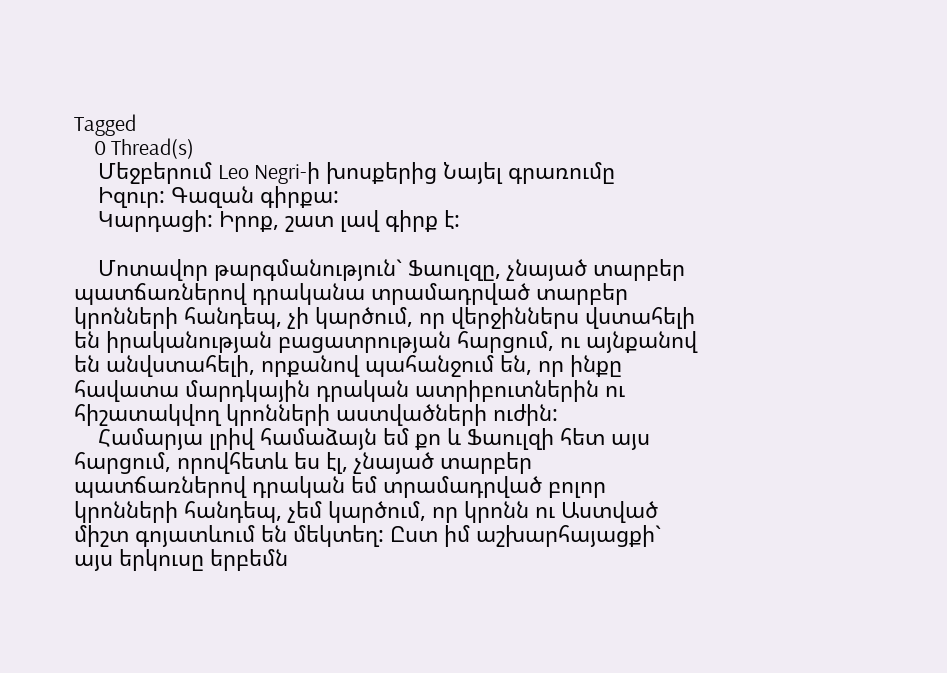Tagged
    0 Thread(s)
    Մեջբերում Leo Negri-ի խոսքերից Նայել գրառումը
    Իզուր: Գազան գիրքա:
    Կարդացի: Իրոք, շատ լավ գիրք է:

    Մոտավոր թարգմանություն` Ֆաուլզը, չնայած տարբեր պատճառներով դրականա տրամադրված տարբեր կրոնների հանդեպ, չի կարծում, որ վերջիններս վստահելի են իրականության բացատրության հարցում, ու այնքանով են անվստահելի, որքանով պահանջում են, որ ինքը հավատա մարդկային դրական ատրիբուտներին ու հիշատակվող կրոնների աստվածների ուժին:
    Համարյա լրիվ համաձայն եմ քո և Ֆաուլզի հետ այս հարցում, որովհետև ես էլ, չնայած տարբեր պատճառներով դրական եմ տրամադրված բոլոր կրոնների հանդեպ, չեմ կարծում, որ կրոնն ու Աստված միշտ գոյատևում են մեկտեղ: Ըստ իմ աշխարհայացքի` այս երկուսը երբեմն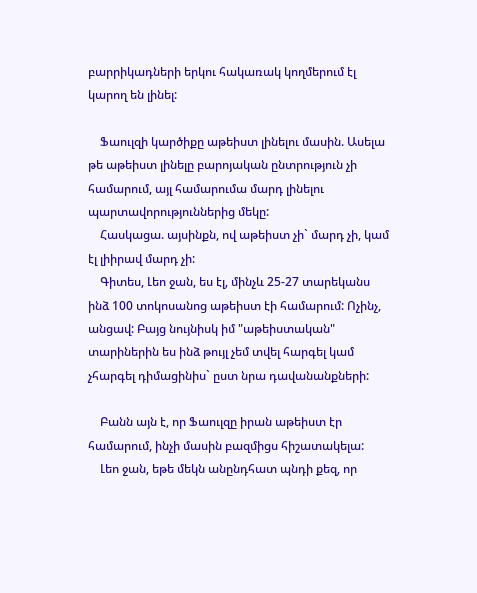բարրիկադների երկու հակառակ կողմերում էլ կարող են լինել:

    Ֆաուլզի կարծիքը աթեիստ լինելու մասին. Ասելա թե աթեիստ լինելը բարոյական ընտրություն չի համարում, այլ համարումա մարդ լինելու պարտավորություններից մեկը:
    Հասկացա. այսինքն, ով աթեիստ չի` մարդ չի, կամ էլ լիիրավ մարդ չի:
    Գիտես, Լեո ջան, ես էլ, մինչև 25-27 տարեկանս ինձ 100 տոկոսանոց աթեիստ էի համարում: Ոչինչ, անցավ: Բայց նույնիսկ իմ "աթեիստական" տարիներին ես ինձ թույլ չեմ տվել հարգել կամ չհարգել դիմացինիս` ըստ նրա դավանանքների:

    Բանն այն է, որ Ֆաուլզը իրան աթեիստ էր համարում, ինչի մասին բազմիցս հիշատակելա:
    Լեո ջան, եթե մեկն անընդհատ պնդի քեզ, որ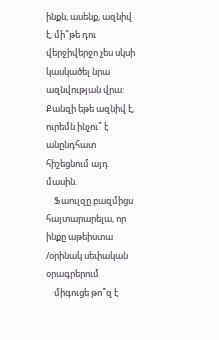ինքն, ասենք, ազնիվ է, մի՞թե դու վերջիվերջո չես սկսի կասկածել նրա ազնվության վրա: Քանզի եթե ազնիվ է, ուրեմն ինչու՞ է անընդհատ հիշեցնում այդ մասին.
    Ֆաուլզը բազմիցս հայտարարելա, որ ինքը աթեիստա /օրինակ սեփական օրագրերում
    միգուցե թո՞զ է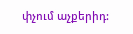փչում աչքերիդ: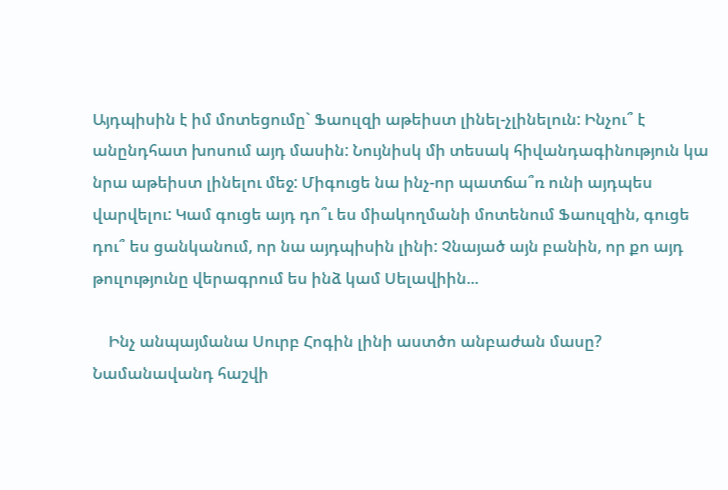Այդպիսին է իմ մոտեցումը` Ֆաուլզի աթեիստ լինել-չլինելուն: Ինչու՞ է անընդհատ խոսում այդ մասին: Նույնիսկ մի տեսակ հիվանդագինություն կա նրա աթեիստ լինելու մեջ: Միգուցե նա ինչ-որ պատճա՞ռ ունի այդպես վարվելու: Կամ գուցե այդ դո՞ւ ես միակողմանի մոտենում Ֆաուլզին, գուցե դու՞ ես ցանկանում, որ նա այդպիսին լինի: Չնայած այն բանին, որ քո այդ թուլությունը վերագրում ես ինձ կամ Սելավիին...

    Ինչ անպայմանա Սուրբ Հոգին լինի աստծո անբաժան մասը? Նամանավանդ հաշվի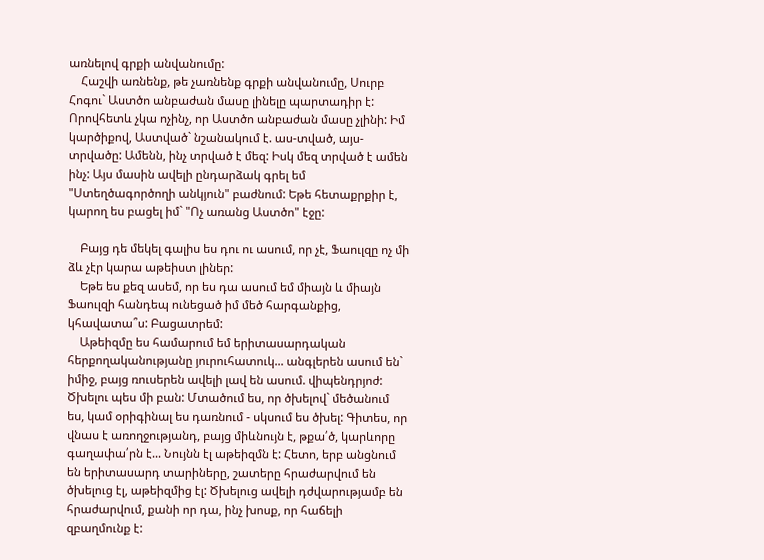առնելով գրքի անվանումը:
    Հաշվի առնենք, թե չառնենք գրքի անվանումը, Սուրբ Հոգու` Աստծո անբաժան մասը լինելը պարտադիր է: Որովհետև չկա ոչինչ, որ Աստծո անբաժան մասը չլինի: Իմ կարծիքով, Աստված` նշանակում է. աս-տված, այս-տրվածը: Ամենն, ինչ տրված է մեզ: Իսկ մեզ տրված է ամեն ինչ: Այս մասին ավելի ընդարձակ գրել եմ "Ստեղծագործողի անկյուն" բաժնում: Եթե հետաքրքիր է, կարող ես բացել իմ` "Ոչ առանց Աստծո" էջը:

    Բայց դե մեկել գալիս ես դու ու ասում, որ չէ, Ֆաուլզը ոչ մի ձև չէր կարա աթեիստ լիներ:
    Եթե ես քեզ ասեմ, որ ես դա ասում եմ միայն և միայն Ֆաուլզի հանդեպ ունեցած իմ մեծ հարգանքից, կհավատա՞ս: Բացատրեմ:
    Աթեիզմը ես համարում եմ երիտասարդական հերքողականությանը յուրուհատուկ... անգլերեն ասում են` իմիջ, բայց ռուսերեն ավելի լավ են ասում. վիպենդրյոժ: Ծխելու պես մի բան: Մտածում ես, որ ծխելով` մեծանում ես, կամ օրիգինալ ես դառնում - սկսում ես ծխել: Գիտես, որ վնաս է առողջությանդ, բայց միևնույն է, թքա՛ծ, կարևորը գաղափա՛րն է... Նույնն էլ աթեիզմն է: Հետո, երբ անցնում են երիտասարդ տարիները, շատերը հրաժարվում են ծխելուց էլ, աթեիզմից էլ: Ծխելուց ավելի դժվարությամբ են հրաժարվում, քանի որ դա, ինչ խոսք, որ հաճելի զբաղմունք է: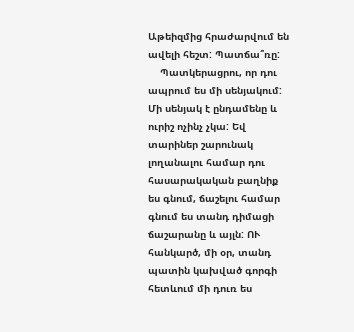Աթեիզմից հրաժարվում են ավելի հեշտ: Պատճա՞ռը:
    Պատկերացրու, որ դու ապրում ես մի սենյակում: Մի սենյակ է ընդամենը և ուրիշ ոչինչ չկա: Եվ տարիներ շարունակ լողանալու համար դու հասարակական բաղնիք ես գնում, ճաշելու համար գնում ես տանդ դիմացի ճաշարանը և այլն: ՈՒ հանկարծ, մի օր, տանդ պատին կախված գորգի հետևում մի դուռ ես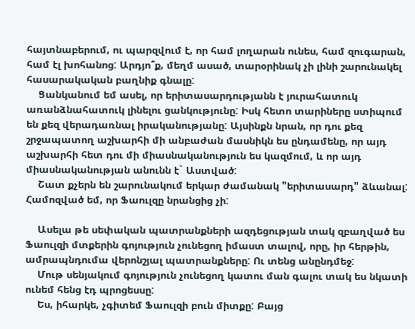հայտնաբերում, ու պարզվում է, որ համ լողարան ունես, համ զուգարան, համ էլ խոհանոց: Արդյո՞ք, մեղմ ասած, տարօրինակ չի լինի շարունակել հասարակական բաղնիք գնալը:
    Ցանկանում եմ ասել, որ երիտասարդությանն է յուրահատուկ առանձնահատուկ լինելու ցանկությունը: Իսկ հետո տարիները ստիպում են քեզ վերադառնալ իրականությանը: Այսինքն նրան, որ դու քեզ շրջապատող աշխարհի մի անբաժան մասնիկն ես ընդամենը, որ այդ աշխարհի հետ դու մի միասնականություն ես կազմում, և որ այդ միասնականության անունն է` Աստված:
    Շատ քչերն են շարունակում երկար ժամանակ "երիտասարդ" ձևանալ: Համոզված եմ, որ Ֆաուլզը նրանցից չի:

    Ասելա թե սեփական պատրանքների ազդեցության տակ զբաղված ես Ֆաուլզի մտքերին գոյություն չունեցող իմաստ տալով, որը, իր հերթին, ամրապնդումա վերոնշյալ պատրանքները: Ու տենց անընդմեջ:
    Մութ սենյակում գոյություն չունեցող կատու ման գալու տակ ես նկատի ունեմ հենց էդ պրոցեսսը:
    Ես, իհարկե, չգիտեմ Ֆաուլզի բուն միտքը: Բայց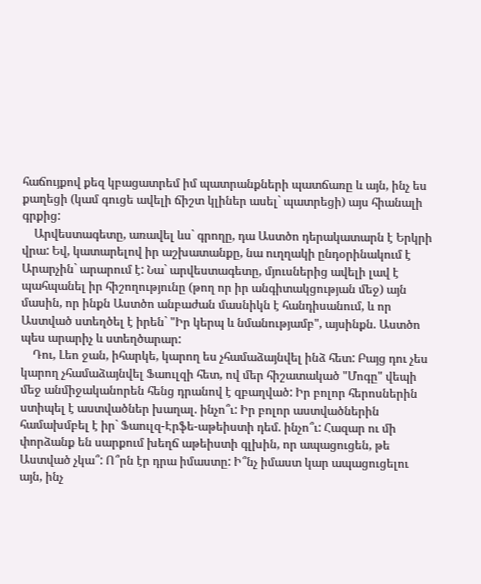հաճույքով քեզ կբացատրեմ իմ պատրանքների պատճառը և այն, ինչ ես քաղեցի (կամ գուցե ավելի ճիշտ կլիներ ասել` պատրեցի) այս հիանալի գրքից:
    Արվեստագետը, առավել ևս` գրողը, դա Աստծո դերակատարն է Երկրի վրա: Եվ, կատարելով իր աշխատանքը, նա ուղղակի ընդօրինակում է Արարչին` արարում է: Նա` արվեստագետը, մյուսներից ավելի լավ է պահպանել իր հիշողությունը (թող որ իր անգիտակցության մեջ) այն մասին, որ ինքն Աստծո անբաժան մասնիկն է հանդիսանում, և որ Աստված ստեղծել է իրեն` "Իր կերպ և նմանությամբ", այսինքն. Աստծո պես արարիչ և ստեղծարար:
    Դու, Լեո ջան, իհարկե, կարող ես չհամաձայնվել ինձ հետ: Բայց դու չես կարող չհամաձայնվել Ֆաուլզի հետ, ով մեր հիշատակած "Մոգը" վեպի մեջ անմիջականորեն հենց դրանով է զբաղված: Իր բոլոր հերոսներին ստիպել է աստվածներ խաղալ. ինչո՞ւ: Իր բոլոր աստվածներին համախմբել է իր` Ֆաուլզ-Էրֆե-աթեիստի դեմ. ինչո՞ւ: Հազար ու մի փորձանք են սարքում խեղճ աթեիստի գլխին, որ ապացուցեն, թե Աստված չկա՞: Ո՞րն էր դրա իմաստը: Ի՞նչ իմաստ կար ապացուցելու այն, ինչ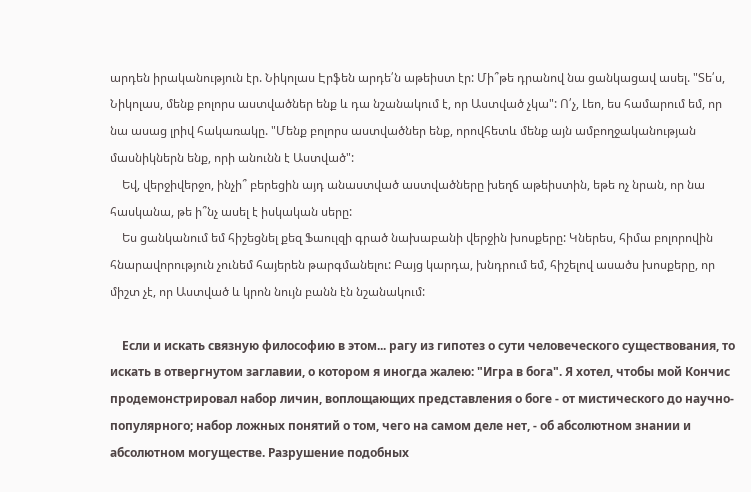արդեն իրականություն էր. Նիկոլաս Էրֆեն արդե՛ն աթեիստ էր: Մի՞թե դրանով նա ցանկացավ ասել. "Տե՛ս, Նիկոլաս, մենք բոլորս աստվածներ ենք և դա նշանակում է, որ Աստված չկա": Ո՛չ, Լեո, ես համարում եմ, որ նա ասաց լրիվ հակառակը. "Մենք բոլորս աստվածներ ենք, որովհետև մենք այն ամբողջականության մասնիկներն ենք, որի անունն է Աստված":
    Եվ, վերջիվերջո, ինչի՞ բերեցին այդ անաստված աստվածները խեղճ աթեիստին, եթե ոչ նրան, որ նա հասկանա, թե ի՞նչ ասել է իսկական սերը:
    Ես ցանկանում եմ հիշեցնել քեզ Ֆաուլզի գրած նախաբանի վերջին խոսքերը: Կներես, հիմա բոլորովին հնարավորություն չունեմ հայերեն թարգմանելու: Բայց կարդա, խնդրում եմ, հիշելով ասածս խոսքերը, որ միշտ չէ, որ Աստված և կրոն նույն բանն էն նշանակում:

    Если и искать связную философию в этом... рагу из гипотез о сути человеческого существования, то искать в отвергнутом заглавии, о котором я иногда жалею: "Игра в бога". Я хотел, чтобы мой Кончис продемонстрировал набор личин, воплощающих представления о боге - от мистического до научно-популярного; набор ложных понятий о том, чего на самом деле нет, - об абсолютном знании и абсолютном могуществе. Разрушение подобных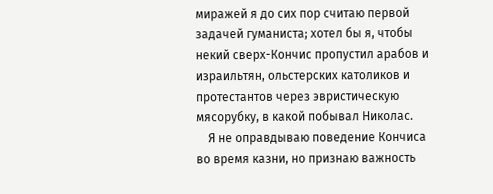миражей я до сих пор считаю первой задачей гуманиста; хотел бы я, чтобы некий сверх-Кончис пропустил арабов и израильтян, ольстерских католиков и протестантов через эвристическую мясорубку, в какой побывал Николас.
    Я не оправдываю поведение Кончиса во время казни, но признаю важность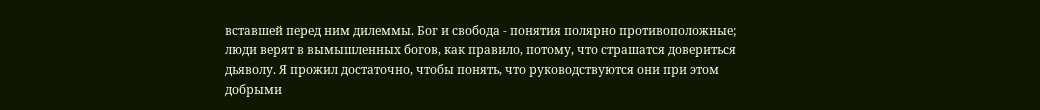вставшей перед ним дилеммы. Бог и свобода - понятия полярно противоположные; люди верят в вымышленных богов, как правило, потому, что страшатся довериться дьяволу. Я прожил достаточно, чтобы понять, что руководствуются они при этом добрыми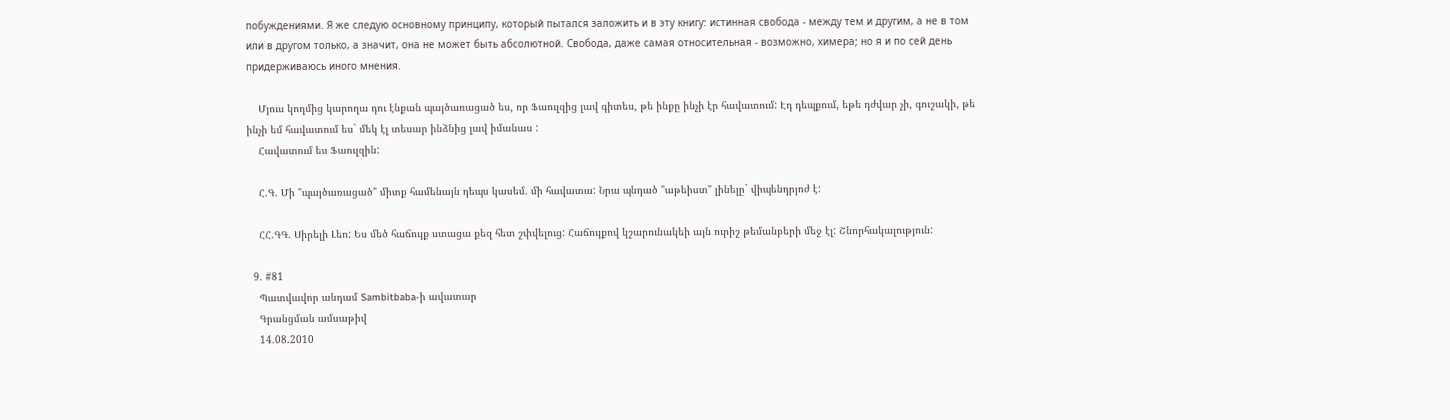побуждениями. Я же следую основному принципу, который пытался заложить и в эту книгу: истинная свобода - между тем и другим, а не в том или в другом только, а значит, она не может быть абсолютной. Свобода, даже самая относительная - возможно, химера; но я и по сей день придерживаюсь иного мнения.

    Մյուս կողմից կարողա դու էնքան պայծառացած ես, որ Ֆաուլզից լավ գիտես, թե ինքը ինչի էր հավատում: Էդ դեպքում, եթե դժվար չի, գուշակի, թե ինչի եմ հավատում ես` մեկ էլ տեսար ինձնից լավ իմանաս :
    Հավատում ես Ֆաուլզին:

    Հ.Գ. Մի "պայծառացած" միտք համենայն դեպս կասեմ. մի հավատա: Նրա պնդած "աթեիստ" լինելը` վիպենդրյոժ է:

    ՀՀ.ԳԳ. Սիրելի Լեո: Ես մեծ հաճույք ստացա քեզ հետ շփվելուց: Հաճույքով կշարունակեի այն ուրիշ թեմանբերի մեջ էլ: Շնորհակալություն:

  9. #81
    Պատվավոր անդամ Sambitbaba-ի ավատար
    Գրանցման ամսաթիվ
    14.08.2010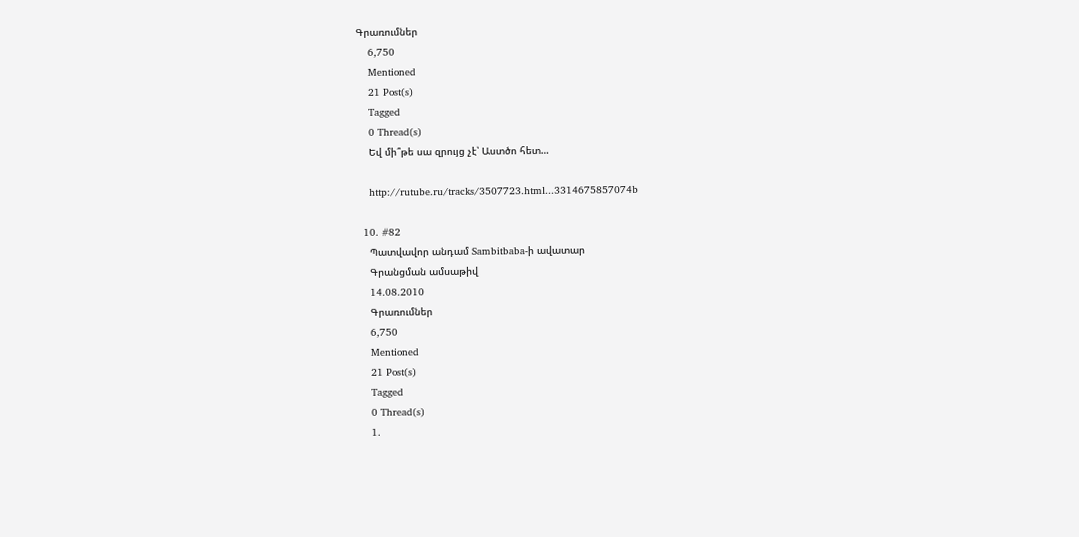Գրառումներ
    6,750
    Mentioned
    21 Post(s)
    Tagged
    0 Thread(s)
    Եվ մի՞թե սա զրույց չէ՝ Աստծո հետ…

    http://rutube.ru/tracks/3507723.html...3314675857074b

  10. #82
    Պատվավոր անդամ Sambitbaba-ի ավատար
    Գրանցման ամսաթիվ
    14.08.2010
    Գրառումներ
    6,750
    Mentioned
    21 Post(s)
    Tagged
    0 Thread(s)
    1.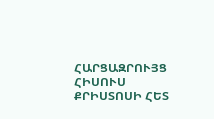ՀԱՐՑԱԶՐՈՒՅՑ ՀԻՍՈՒՍ ՔՐԻՍՏՈՍԻ ՀԵՏ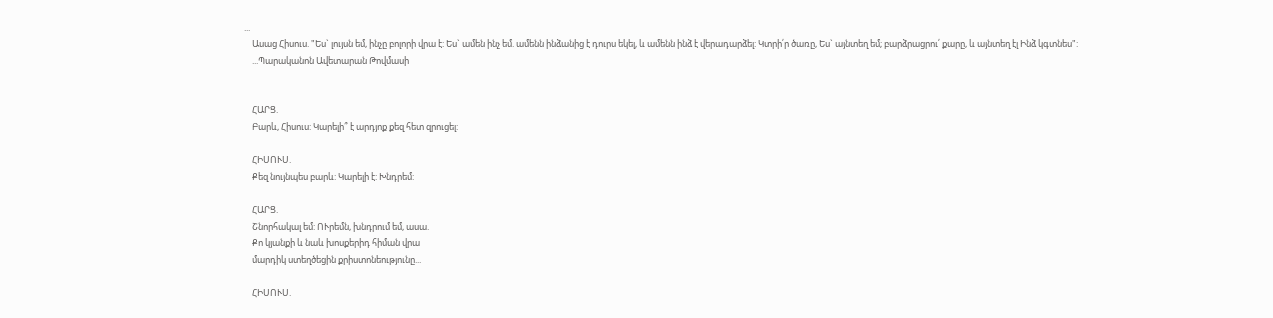...
    Ասաց Հիսուս. "Ես` լույսն եմ, ինչը բոլորի վրա է: Ես` ամեն ինչ եմ. ամենն ինձանից է դուրս եկել, և ամենն ինձ է վերադարձել: Կտրի՛ր ծառը, Ես` այնտեղ եմ; բարձրացրու՛ քարը, և այնտեղ էլ Ինձ կգտնես":
    ...Պարականոն Ավետարան Թովմասի


    ՀԱՐՑ.
    Բարև, Հիսուս: Կարելի՞ է արդյոք քեզ հետ զրուցել:

    ՀԻՍՈՒՍ.
    Քեզ նույնպես բարև: Կարելի է: Խնդրեմ:

    ՀԱՐՑ.
    Շնորհակալ եմ: ՈՒրեմն, խնդրում եմ, ասա.
    Քո կյանքի և նաև խոսքերիդ հիման վրա
    մարդիկ ստեղծեցին քրիստոնեությունը...

    ՀԻՍՈՒՍ.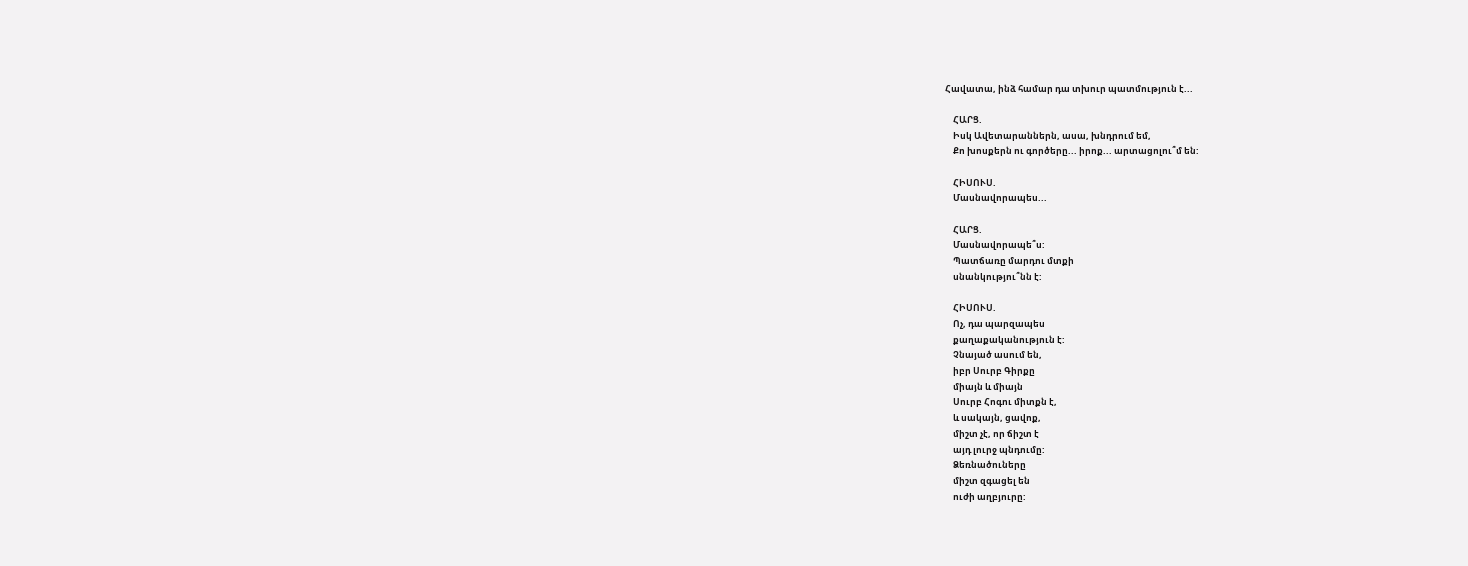Հավատա, ինձ համար դա տխուր պատմություն է...

    ՀԱՐՑ.
    Իսկ Ավետարաններն, ասա, խնդրում եմ,
    Քո խոսքերն ու գործերը... իրոք... արտացոլու՞մ են:

    ՀԻՍՈՒՍ.
    Մասնավորապես...

    ՀԱՐՑ.
    Մասնավորապե՞ս:
    Պատճառը մարդու մտքի
    սնանկությու՞նն է:

    ՀԻՍՈՒՍ.
    Ոչ, դա պարզապես
    քաղաքականություն է:
    Չնայած ասում են,
    իբր Սուրբ Գիրքը
    միայն և միայն
    Սուրբ Հոգու միտքն է,
    և սակայն, ցավոք,
    միշտ չէ, որ ճիշտ է
    այդ լուրջ պնդումը:
    Ձեռնածուները
    միշտ զգացել են
    ուժի աղբյուրը: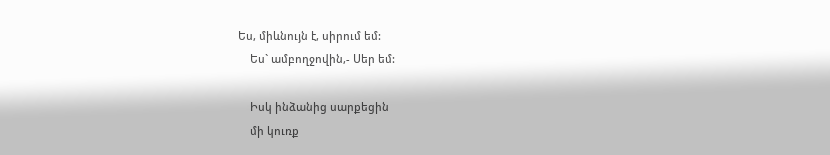Ես, միևնույն է, սիրում եմ:
    Ես` ամբողջովին,- Սեր եմ:

    Իսկ ինձանից սարքեցին
    մի կուռք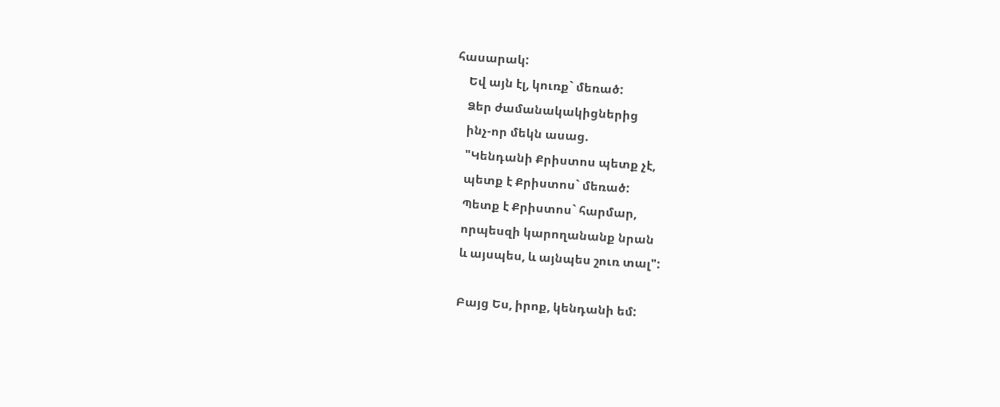հասարակ:
    Եվ այն էլ, կուռք` մեռած:
    Ձեր ժամանակակիցներից
    ինչ-որ մեկն ասաց.
    "Կենդանի Քրիստոս պետք չէ,
    պետք է Քրիստոս` մեռած:
    Պետք է Քրիստոս` հարմար,
    որպեսզի կարողանանք նրան
    և այսպես, և այնպես շուռ տալ":

    Բայց Ես, իրոք, կենդանի եմ: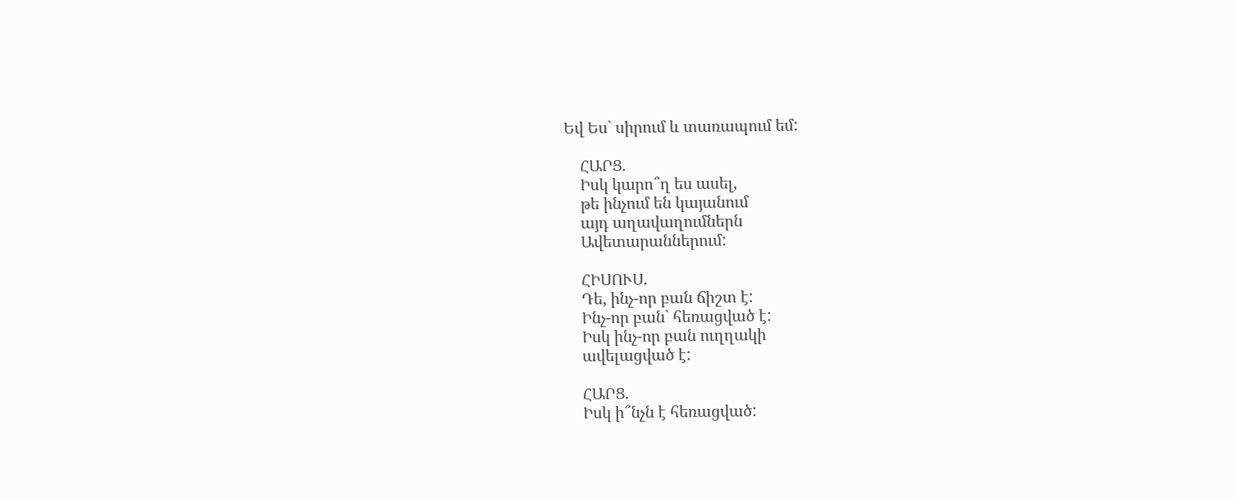Եվ Ես` սիրում և տառապում եմ:

    ՀԱՐՑ.
    Իսկ կարո՞ղ ես ասել,
    թե ինչում են կայանում
    այդ աղավաղումներն
    Ավետարաններում:

    ՀԻՍՈՒՍ.
    Դե, ինչ-որ բան ճիշտ է:
    Ինչ-որ բան` հեռացված է:
    Իսկ ինչ-որ բան ուղղակի
    ավելացված է:

    ՀԱՐՑ.
    Իսկ ի՞նչն է հեռացված: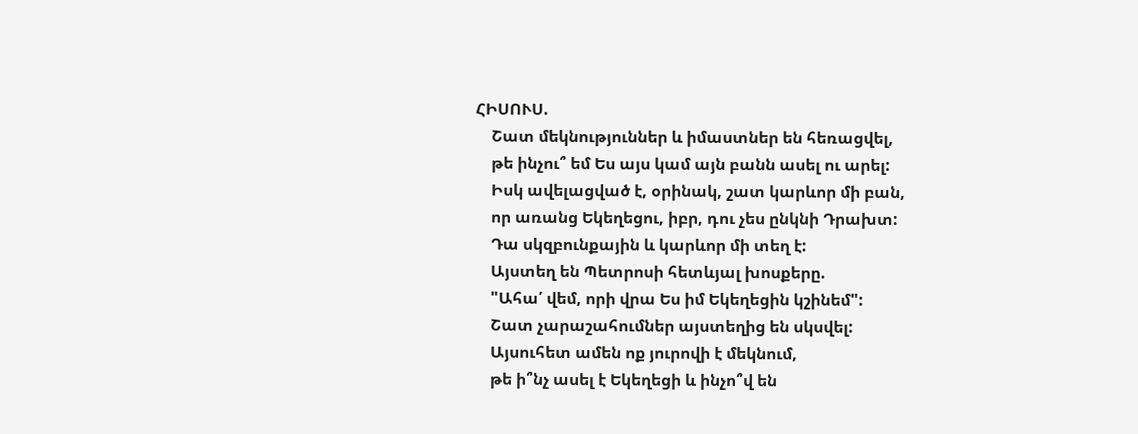ՀԻՍՈՒՍ.
    Շատ մեկնություններ և իմաստներ են հեռացվել,
    թե ինչու՞ եմ Ես այս կամ այն բանն ասել ու արել:
    Իսկ ավելացված է, օրինակ, շատ կարևոր մի բան,
    որ առանց Եկեղեցու, իբր, դու չես ընկնի Դրախտ:
    Դա սկզբունքային և կարևոր մի տեղ է:
    Այստեղ են Պետրոսի հետևյալ խոսքերը.
    "Ահա՛ վեմ, որի վրա Ես իմ Եկեղեցին կշինեմ":
    Շատ չարաշահումներ այստեղից են սկսվել:
    Այսուհետ ամեն ոք յուրովի է մեկնում,
    թե ի՞նչ ասել է Եկեղեցի և ինչո՞վ են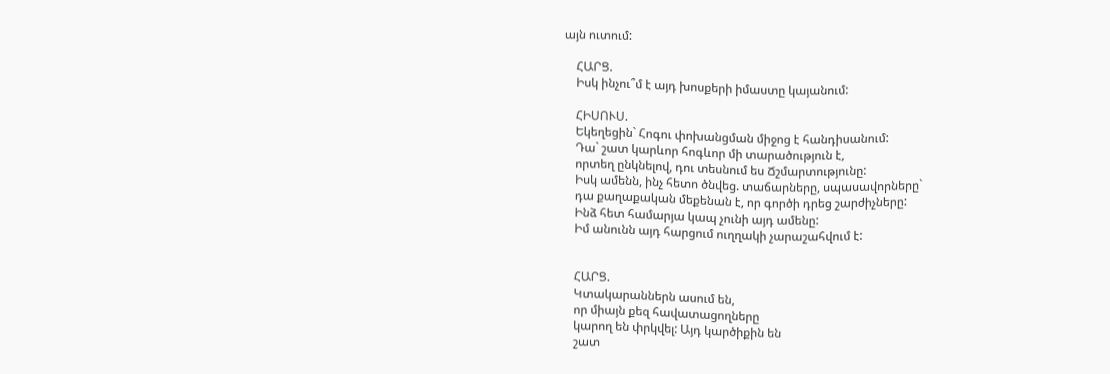այն ուտում:

    ՀԱՐՑ.
    Իսկ ինչու՞մ է այդ խոսքերի իմաստը կայանում:

    ՀԻՍՈՒՍ.
    Եկեղեցին` Հոգու փոխանցման միջոց է հանդիսանում:
    Դա` շատ կարևոր հոգևոր մի տարածություն է,
    որտեղ ընկնելով, դու տեսնում ես Ճշմարտությունը:
    Իսկ ամենն, ինչ հետո ծնվեց. տաճարները, սպասավորները`
    դա քաղաքական մեքենան է, որ գործի դրեց շարժիչները:
    Ինձ հետ համարյա կապ չունի այդ ամենը:
    Իմ անունն այդ հարցում ուղղակի չարաշահվում է:


    ՀԱՐՑ.
    Կտակարաններն ասում են,
    որ միայն քեզ հավատացողները
    կարող են փրկվել: Այդ կարծիքին են
    շատ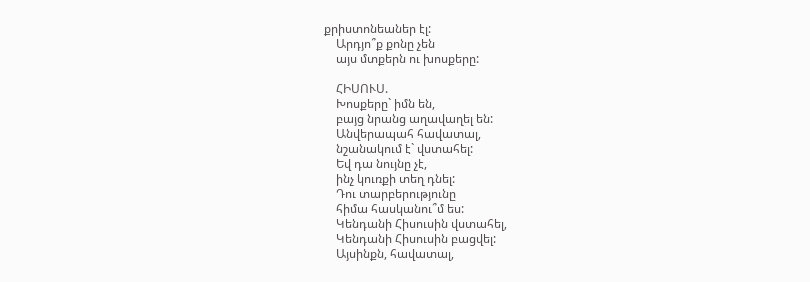քրիստոնեաներ էլ:
    Արդյո՞ք քոնը չեն
    այս մտքերն ու խոսքերը:

    ՀԻՍՈՒՍ.
    Խոսքերը` իմն են,
    բայց նրանց աղավաղել են:
    Անվերապահ հավատալ,
    նշանակում է` վստահել:
    Եվ դա նույնը չէ,
    ինչ կուռքի տեղ դնել:
    Դու տարբերությունը
    հիմա հասկանու՞մ ես:
    Կենդանի Հիսուսին վստահել,
    Կենդանի Հիսուսին բացվել:
    Այսինքն, հավատալ,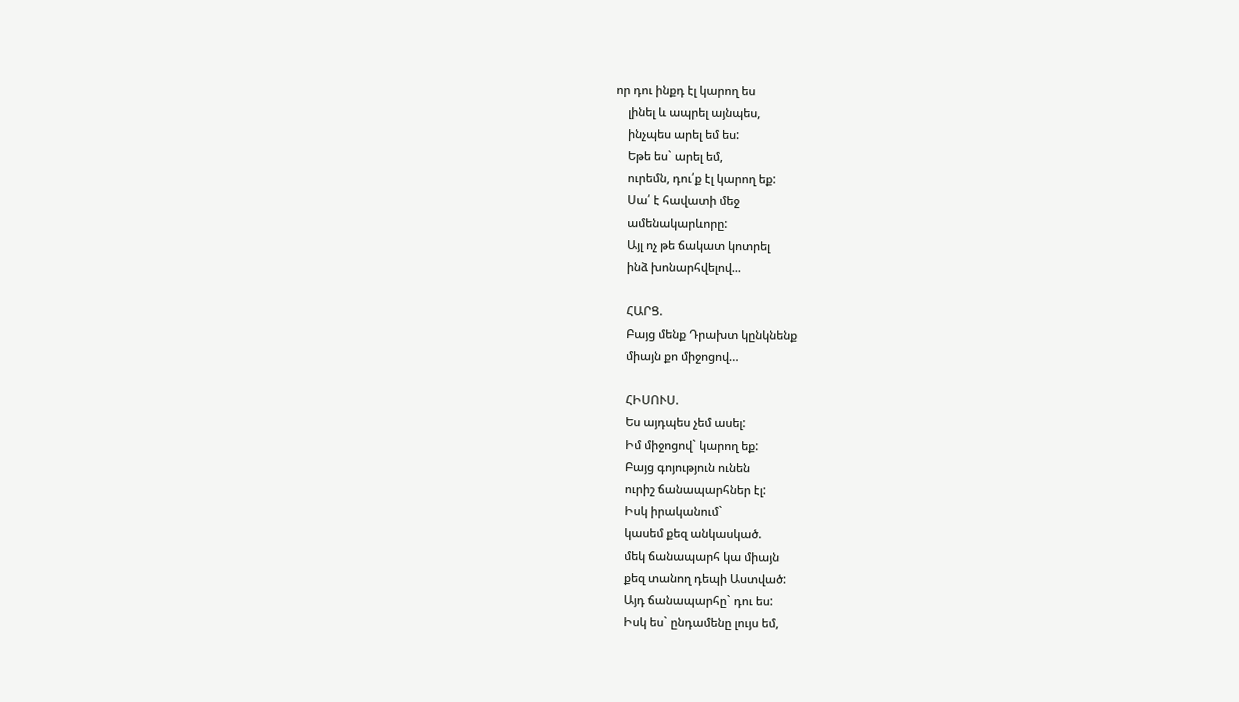որ դու ինքդ էլ կարող ես
    լինել և ապրել այնպես,
    ինչպես արել եմ ես:
    Եթե ես` արել եմ,
    ուրեմն, դու՛ք էլ կարող եք:
    Սա՛ է հավատի մեջ
    ամենակարևորը:
    Այլ ոչ թե ճակատ կոտրել
    ինձ խոնարհվելով...

    ՀԱՐՑ.
    Բայց մենք Դրախտ կընկնենք
    միայն քո միջոցով…

    ՀԻՍՈՒՍ.
    Ես այդպես չեմ ասել:
    Իմ միջոցով` կարող եք:
    Բայց գոյություն ունեն
    ուրիշ ճանապարհներ էլ:
    Իսկ իրականում`
    կասեմ քեզ անկասկած.
    մեկ ճանապարհ կա միայն
    քեզ տանող դեպի Աստված:
    Այդ ճանապարհը` դու ես:
    Իսկ ես` ընդամենը լույս եմ,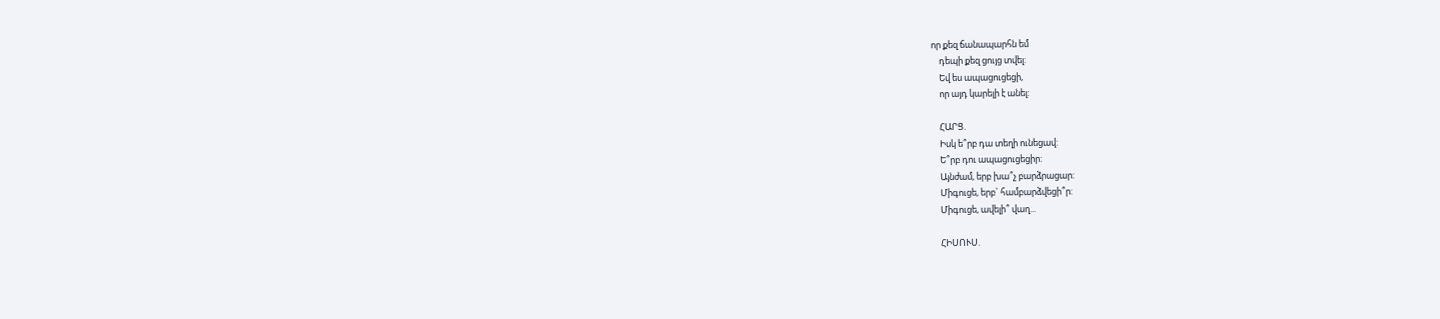որ քեզ ճանապարհն եմ
    դեպի քեզ ցույց տվել:
    Եվ ես ապացուցեցի,
    որ այդ կարելի է անել:

    ՀԱՐՑ.
    Իսկ ե՞րբ դա տեղի ունեցավ:
    Ե՞րբ դու ապացուցեցիր:
    Այնժամ, երբ խա՞չ բարձրացար:
    Միգուցե, երբ` համբարձվեցի՞ր:
    Միգուցե, ավելի՞ վաղ...

    ՀԻՍՈՒՍ.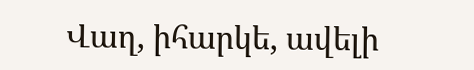Վաղ, իհարկե, ավելի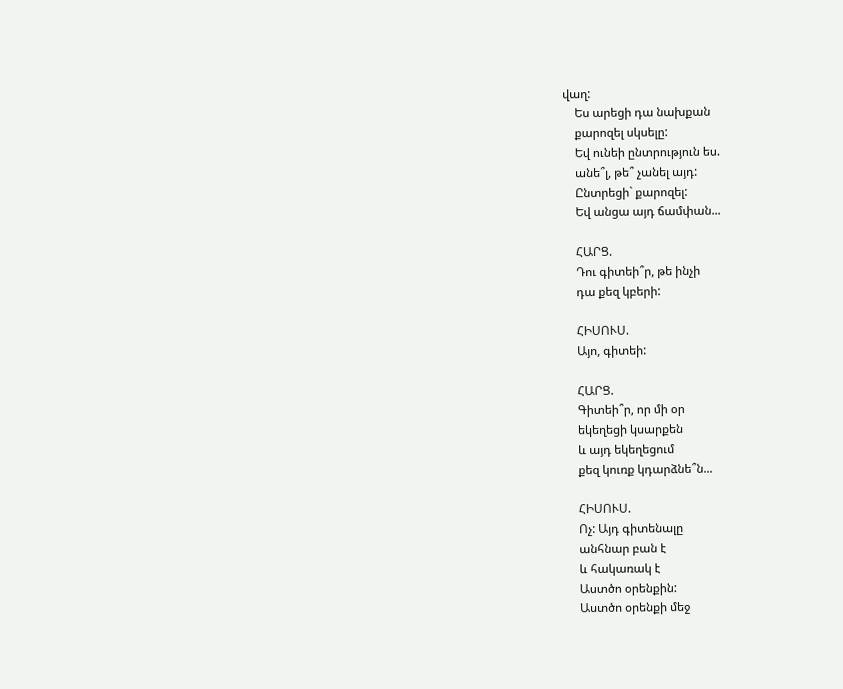վաղ:
    Ես արեցի դա նախքան
    քարոզել սկսելը:
    Եվ ունեի ընտրություն ես.
    անե՞լ, թե՞ չանել այդ:
    Ընտրեցի` քարոզել:
    Եվ անցա այդ ճամփան...

    ՀԱՐՑ.
    Դու գիտեի՞ր, թե ինչի
    դա քեզ կբերի:

    ՀԻՍՈՒՍ.
    Այո, գիտեի:

    ՀԱՐՑ.
    Գիտեի՞ր, որ մի օր
    եկեղեցի կսարքեն
    և այդ եկեղեցում
    քեզ կուռք կդարձնե՞ն...

    ՀԻՍՈՒՍ.
    Ոչ: Այդ գիտենալը
    անհնար բան է
    և հակառակ է
    Աստծո օրենքին:
    Աստծո օրենքի մեջ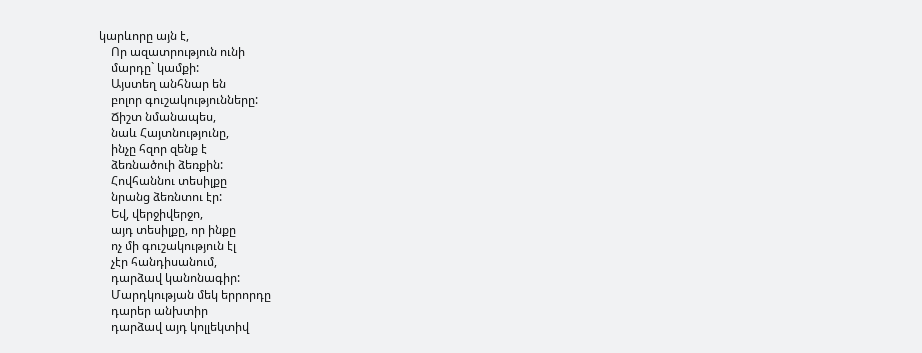կարևորը այն է,
    Որ ազատրություն ունի
    մարդը` կամքի:
    Այստեղ անհնար են
    բոլոր գուշակությունները:
    Ճիշտ նմանապես,
    նաև Հայտնությունը,
    ինչը հզոր զենք է
    ձեռնածուի ձեռքին:
    Հովհաննու տեսիլքը
    նրանց ձեռնտու էր:
    Եվ, վերջիվերջո,
    այդ տեսիլքը, որ ինքը
    ոչ մի գուշակություն էլ
    չէր հանդիսանում,
    դարձավ կանոնագիր:
    Մարդկության մեկ երրորդը
    դարեր անխտիր
    դարձավ այդ կոլլեկտիվ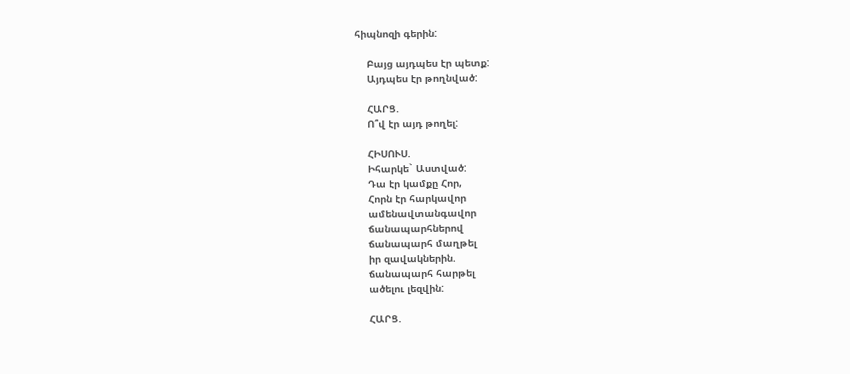հիպնոզի գերին:

    Բայց այդպես էր պետք:
    Այդպես էր թողնված:

    ՀԱՐՑ.
    Ո՞վ էր այդ թողել:

    ՀԻՍՈՒՍ.
    Իհարկե` Աստված:
    Դա էր կամքը Հոր,
    Հորն էր հարկավոր
    ամենավտանգավոր
    ճանապարհներով
    ճանապարհ մաղթել
    իր զավակներին.
    ճանապարհ հարթել
    ածելու լեզվին:

    ՀԱՐՑ.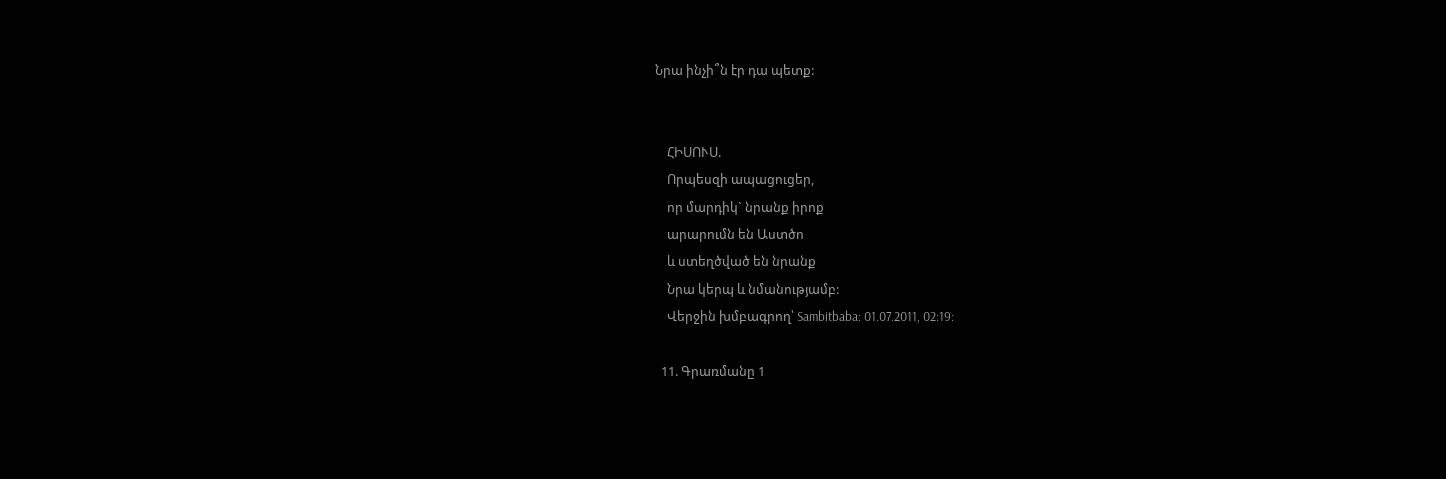Նրա ինչի՞ն էր դա պետք:


    ՀԻՍՈՒՍ.
    Որպեսզի ապացուցեր,
    որ մարդիկ` նրանք իրոք
    արարումն են Աստծո
    և ստեղծված են նրանք
    Նրա կերպ և նմանությամբ:
    Վերջին խմբագրող՝ Sambitbaba: 01.07.2011, 02:19:

  11. Գրառմանը 1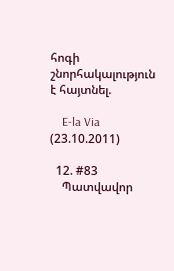հոգի շնորհակալություն է հայտնել.

    E-la Via (23.10.2011)

  12. #83
    Պատվավոր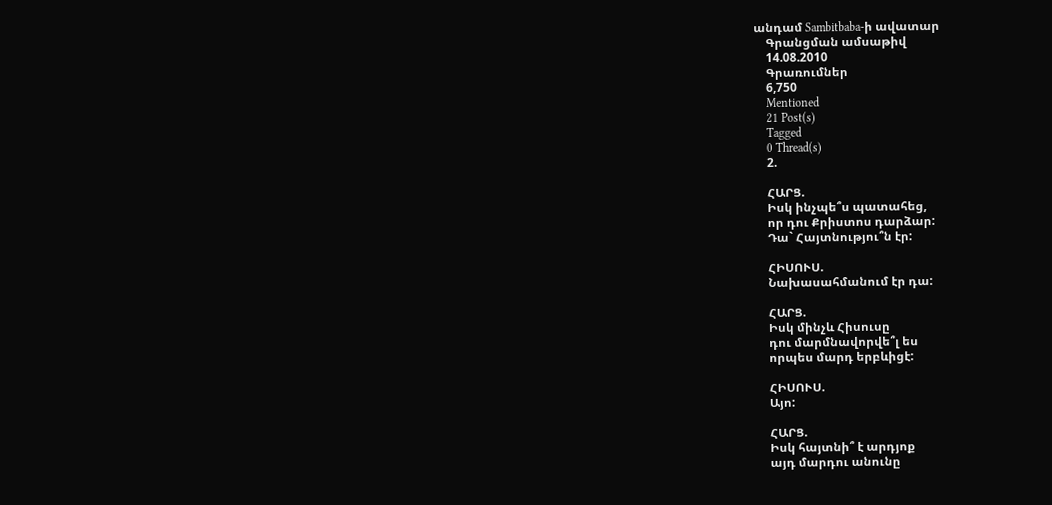անդամ Sambitbaba-ի ավատար
    Գրանցման ամսաթիվ
    14.08.2010
    Գրառումներ
    6,750
    Mentioned
    21 Post(s)
    Tagged
    0 Thread(s)
    2.

    ՀԱՐՑ.
    Իսկ ինչպե՞ս պատահեց,
    որ դու Քրիստոս դարձար:
    Դա` Հայտնությու՞ն էր:

    ՀԻՍՈՒՍ.
    Նախասահմանում էր դա:

    ՀԱՐՑ.
    Իսկ մինչև Հիսուսը
    դու մարմնավորվե՞լ ես
    որպես մարդ երբևիցէ:

    ՀԻՍՈՒՍ.
    Այո:

    ՀԱՐՑ.
    Իսկ հայտնի՞ է արդյոք
    այդ մարդու անունը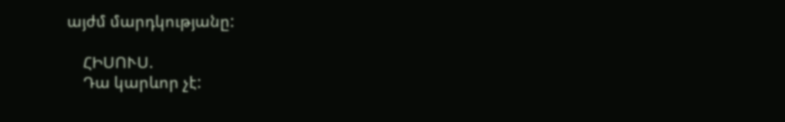այժմ մարդկությանը:

    ՀԻՍՈՒՍ.
    Դա կարևոր չէ: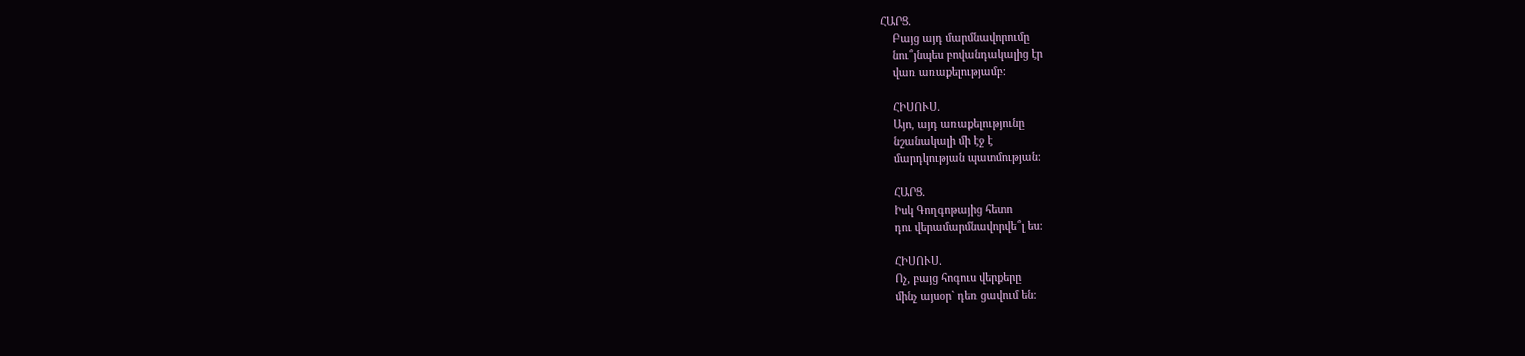ՀԱՐՑ.
    Բայց այդ մարմնավորումը
    նու՞յնպես բովանդակալից էր
    վառ առաքելությամբ:

    ՀԻՍՈՒՍ.
    Այո, այդ առաքելությունը
    նշանակալի մի էջ է
    մարդկության պատմության:

    ՀԱՐՑ.
    Իսկ Գողգոթայից հետո
    դու վերամարմնավորվե՞լ ես:

    ՀԻՍՈՒՍ.
    Ոչ, բայց հոգուս վերքերը
    մինչ այսօր` դեռ ցավում են: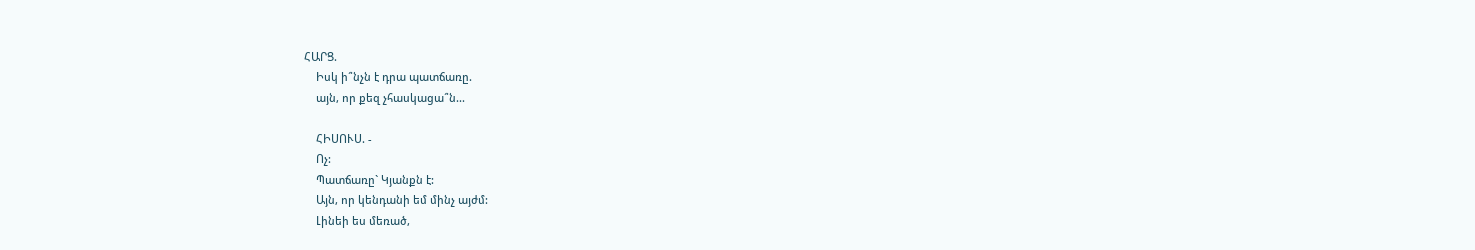ՀԱՐՑ.
    Իսկ ի՞նչն է դրա պատճառը.
    այն, որ քեզ չհասկացա՞ն...

    ՀԻՍՈՒՍ. -
    Ոչ:
    Պատճառը` Կյանքն է:
    Այն, որ կենդանի եմ մինչ այժմ:
    Լինեի ես մեռած,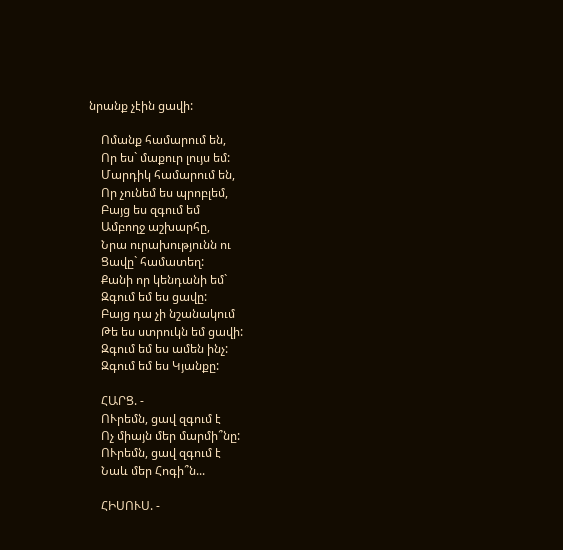նրանք չէին ցավի:

    Ոմանք համարում են,
    Որ ես` մաքուր լույս եմ:
    Մարդիկ համարում են,
    Որ չունեմ ես պրոբլեմ,
    Բայց ես զգում եմ
    Ամբողջ աշխարհը,
    Նրա ուրախությունն ու
    Ցավը` համատեղ:
    Քանի որ կենդանի եմ`
    Զգում եմ ես ցավը:
    Բայց դա չի նշանակում
    Թե ես ստրուկն եմ ցավի:
    Զգում եմ ես ամեն ինչ:
    Զգում եմ ես Կյանքը:

    ՀԱՐՑ. -
    ՈՒրեմն, ցավ զգում է
    Ոչ միայն մեր մարմի՞նը:
    ՈՒրեմն, ցավ զգում է
    Նաև մեր Հոգի՞ն...

    ՀԻՍՈՒՍ. -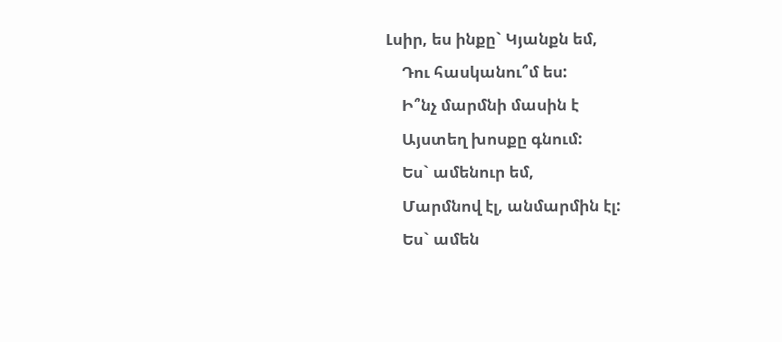Լսիր, ես ինքը` Կյանքն եմ,
    Դու հասկանու՞մ ես:
    Ի՞նչ մարմնի մասին է
    Այստեղ խոսքը գնում:
    Ես` ամենուր եմ,
    Մարմնով էլ, անմարմին էլ:
    Ես` ամեն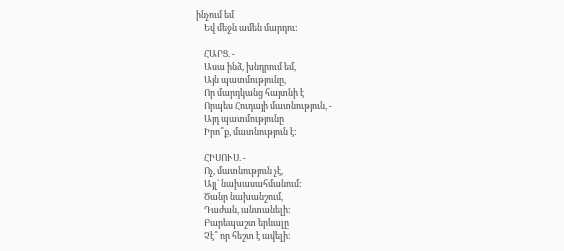ինչում եմ
    Եվ մեջն ամեն մարդու:

    ՀԱՐՑ. -
    Ասա ինձ, խնդրում եմ,
    Այն պատմությունը,
    Որ մարդկանց հայտնի է
    Որպես Հուդայի մատնություն, -
    Այդ պատմությունը
    Իրո՞ք, մատնություն է:

    ՀԻՍՈՒՍ. -
    Ոչ, մատնություն չէ,
    Այլ` նախասահմանում:
    Ծանր նախանշում,
    Դաժան, անտանելի:
    Բարեպաշտ երևալը
    Չէ՞ որ հեշտ է ավելի: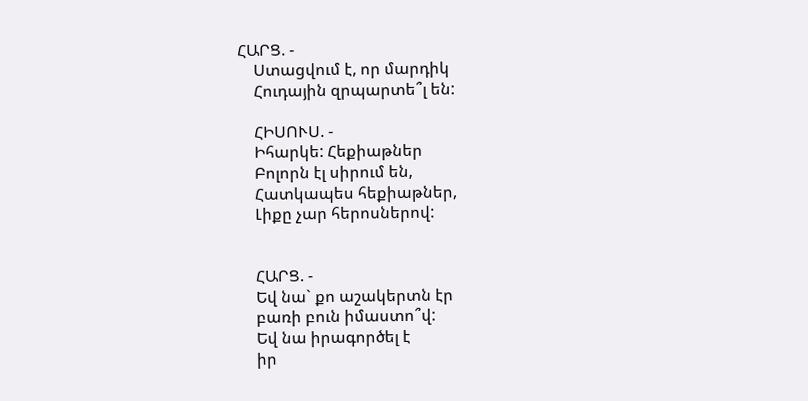ՀԱՐՑ. -
    Ստացվում է, որ մարդիկ
    Հուդային զրպարտե՞լ են:

    ՀԻՍՈՒՍ. -
    Իհարկե: Հեքիաթներ
    Բոլորն էլ սիրում են,
    Հատկապես հեքիաթներ,
    Լիքը չար հերոսներով:


    ՀԱՐՑ. -
    Եվ նա` քո աշակերտն էր
    բառի բուն իմաստո՞վ:
    Եվ նա իրագործել է
    իր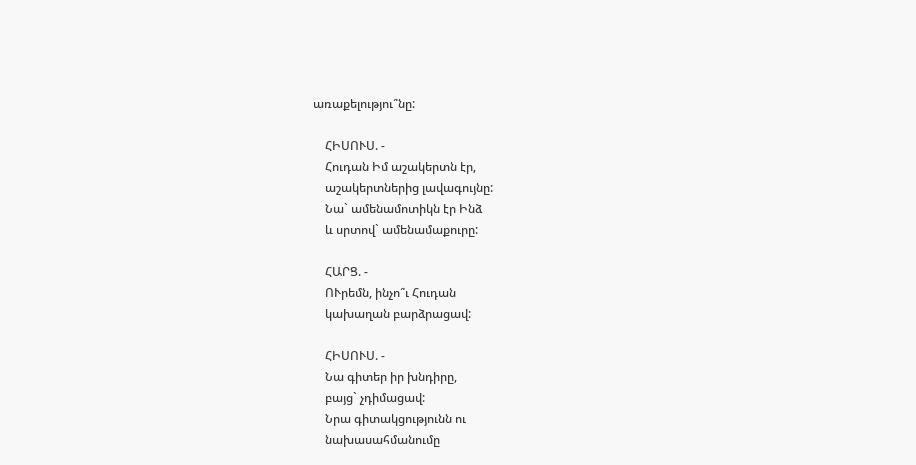առաքելությու՞նը:

    ՀԻՍՈՒՍ. -
    Հուդան Իմ աշակերտն էր,
    աշակերտներից լավագույնը:
    Նա` ամենամոտիկն էր Ինձ
    և սրտով` ամենամաքուրը:

    ՀԱՐՑ. -
    ՈՒրեմն, ինչո՞ւ Հուդան
    կախաղան բարձրացավ:

    ՀԻՍՈՒՍ. -
    Նա գիտեր իր խնդիրը,
    բայց` չդիմացավ:
    Նրա գիտակցությունն ու
    նախասահմանումը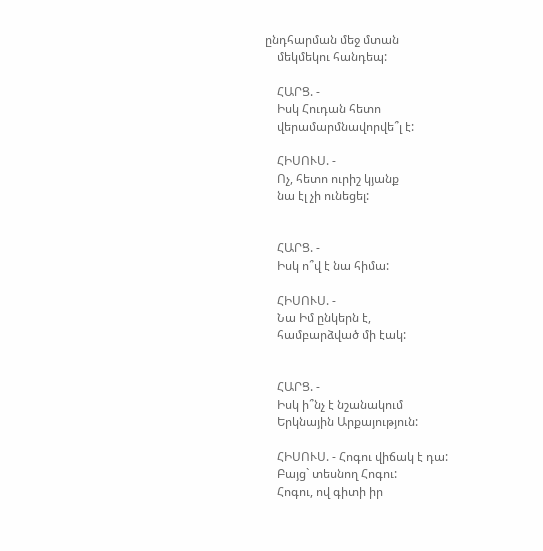ընդհարման մեջ մտան
    մեկմեկու հանդեպ:

    ՀԱՐՑ. -
    Իսկ Հուդան հետո
    վերամարմնավորվե՞լ է:

    ՀԻՍՈՒՍ. -
    Ոչ, հետո ուրիշ կյանք
    նա էլ չի ունեցել:


    ՀԱՐՑ. -
    Իսկ ո՞վ է նա հիմա:

    ՀԻՍՈՒՍ. -
    Նա Իմ ընկերն է,
    համբարձված մի էակ:


    ՀԱՐՑ. -
    Իսկ ի՞նչ է նշանակում
    Երկնային Արքայություն:

    ՀԻՍՈՒՍ. - Հոգու վիճակ է դա:
    Բայց` տեսնող Հոգու:
    Հոգու, ով գիտի իր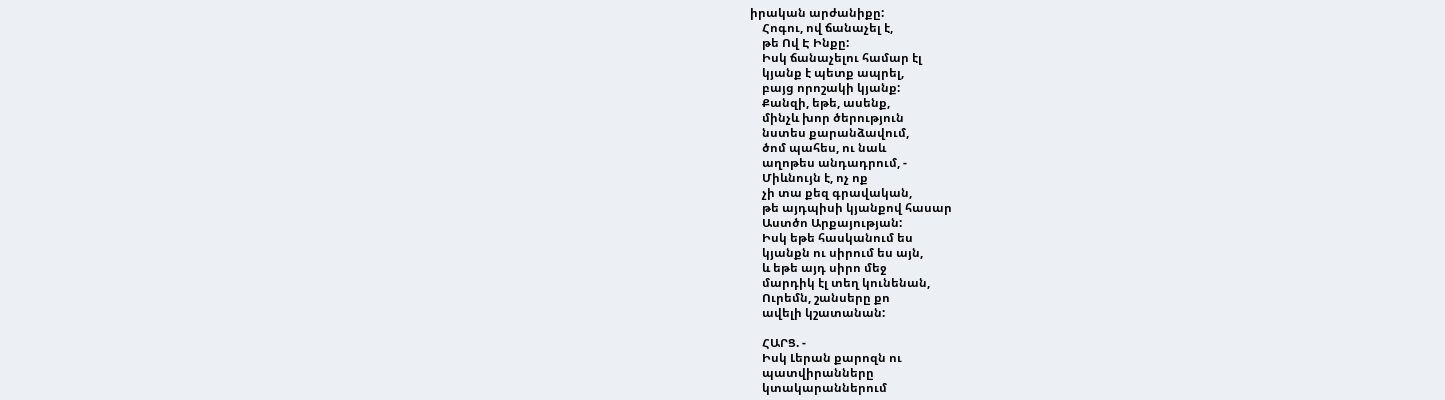իրական արժանիքը:
    Հոգու, ով ճանաչել է,
    թե Ով Է Ինքը:
    Իսկ ճանաչելու համար էլ
    կյանք է պետք ապրել,
    բայց որոշակի կյանք:
    Քանզի, եթե, ասենք,
    մինչև խոր ծերություն
    նստես քարանձավում,
    ծոմ պահես, ու նաև
    աղոթես անդադրում, -
    Միևնույն է, ոչ ոք
    չի տա քեզ գրավական,
    թե այդպիսի կյանքով հասար
    Աստծո Արքայության:
    Իսկ եթե հասկանում ես
    կյանքն ու սիրում ես այն,
    և եթե այդ սիրո մեջ
    մարդիկ էլ տեղ կունենան,
    Ուրեմն, շանսերը քո
    ավելի կշատանան:

    ՀԱՐՑ. -
    Իսկ Լերան քարոզն ու
    պատվիրանները
    կտակարաններում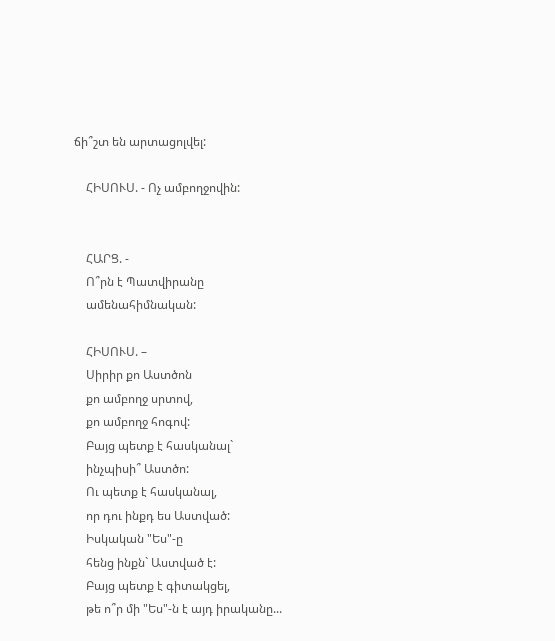ճի՞շտ են արտացոլվել:

    ՀԻՍՈՒՍ. - Ոչ ամբողջովին:


    ՀԱՐՑ. -
    Ո՞րն է Պատվիրանը
    ամենահիմնական:

    ՀԻՍՈՒՍ. –
    Սիրիր քո Աստծոն
    քո ամբողջ սրտով,
    քո ամբողջ հոգով:
    Բայց պետք է հասկանալ`
    ինչպիսի՞ Աստծո:
    Ու պետք է հասկանալ,
    որ դու ինքդ ես Աստված:
    Իսկական "Ես"-ը
    հենց ինքն` Աստված է:
    Բայց պետք է գիտակցել,
    թե ո՞ր մի "Ես"-ն է այդ իրականը...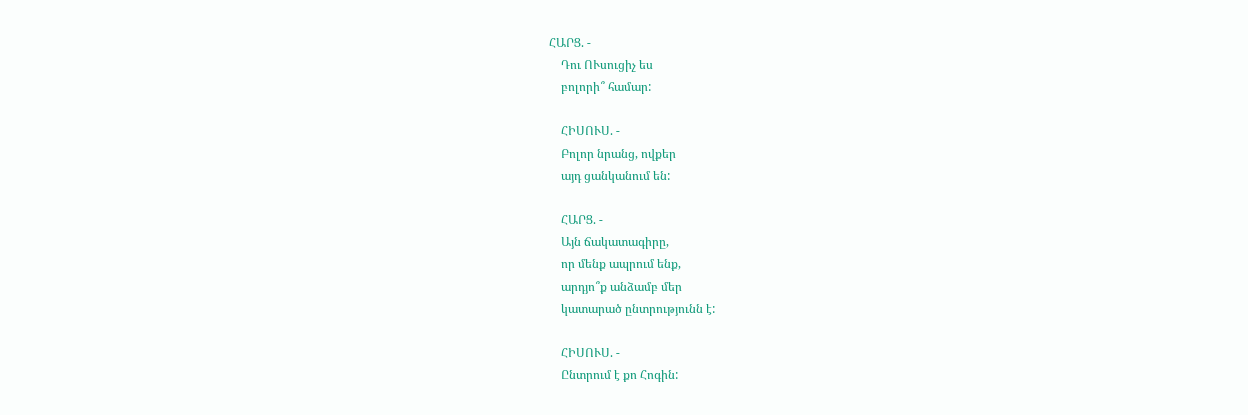ՀԱՐՑ. -
    Դու ՈՒսուցիչ ես
    բոլորի՞ համար:

    ՀԻՍՈՒՍ. -
    Բոլոր նրանց, ովքեր
    այդ ցանկանում են:

    ՀԱՐՑ. -
    Այն ճակատագիրը,
    որ մենք ապրում ենք,
    արդյո՞ք անձամբ մեր
    կատարած ընտրությունն է:

    ՀԻՍՈՒՍ. -
    Ընտրում է քո Հոգին: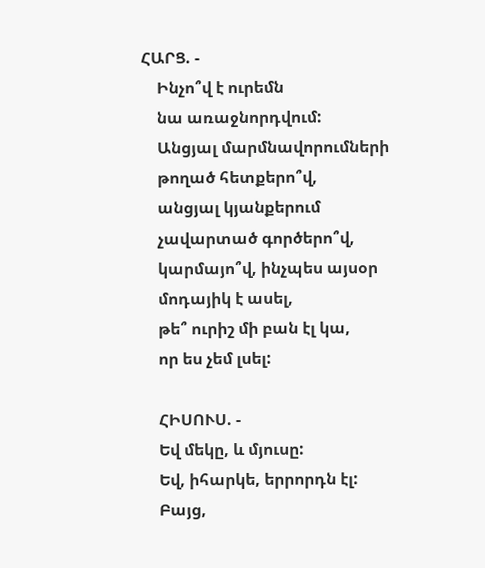ՀԱՐՑ. -
    Ինչո՞վ է ուրեմն
    նա առաջնորդվում:
    Անցյալ մարմնավորումների
    թողած հետքերո՞վ,
    անցյալ կյանքերում
    չավարտած գործերո՞վ,
    կարմայո՞վ, ինչպես այսօր
    մոդայիկ է ասել,
    թե՞ ուրիշ մի բան էլ կա,
    որ ես չեմ լսել:

    ՀԻՍՈՒՍ. -
    Եվ մեկը, և մյուսը:
    Եվ, իհարկե, երրորդն էլ:
    Բայց,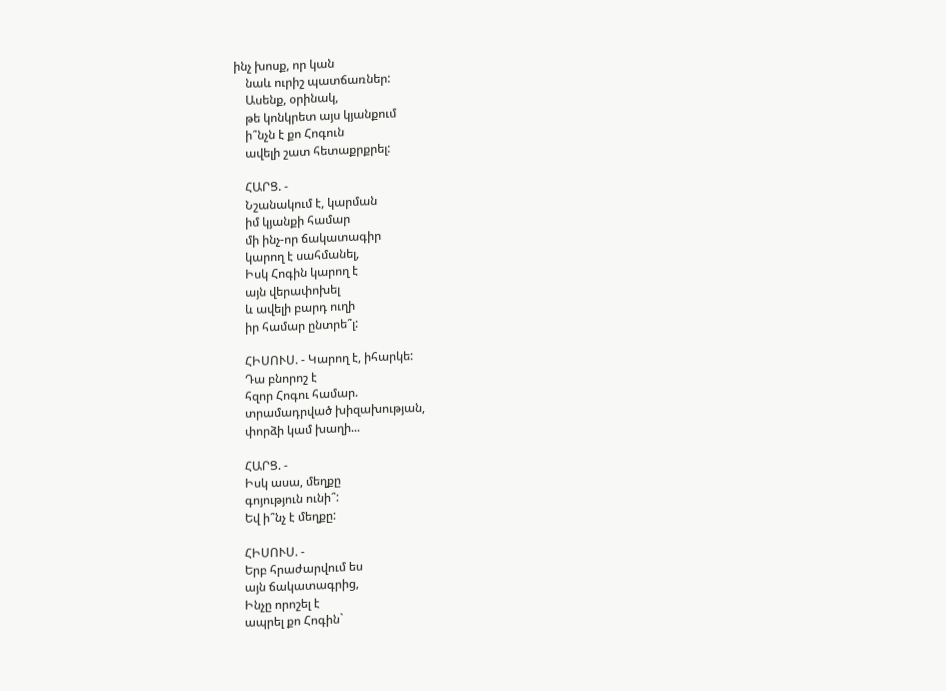ինչ խոսք, որ կան
    նաև ուրիշ պատճառներ:
    Ասենք, օրինակ,
    թե կոնկրետ այս կյանքում
    ի՞նչն է քո Հոգուն
    ավելի շատ հետաքրքրել:

    ՀԱՐՑ. -
    Նշանակում է, կարման
    իմ կյանքի համար
    մի ինչ-որ ճակատագիր
    կարող է սահմանել,
    Իսկ Հոգին կարող է
    այն վերափոխել
    և ավելի բարդ ուղի
    իր համար ընտրե՞լ:

    ՀԻՍՈՒՍ. - Կարող է, իհարկե:
    Դա բնորոշ է
    հզոր Հոգու համար.
    տրամադրված խիզախության,
    փորձի կամ խաղի...

    ՀԱՐՑ. -
    Իսկ ասա, մեղքը
    գոյություն ունի՞:
    Եվ ի՞նչ է մեղքը:

    ՀԻՍՈՒՍ. -
    Երբ հրաժարվում ես
    այն ճակատագրից,
    Ինչը որոշել է
    ապրել քո Հոգին`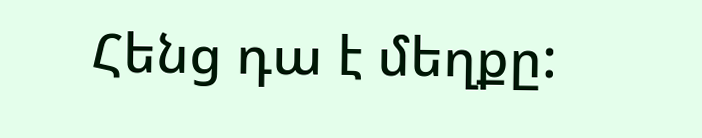Հենց դա է մեղքը: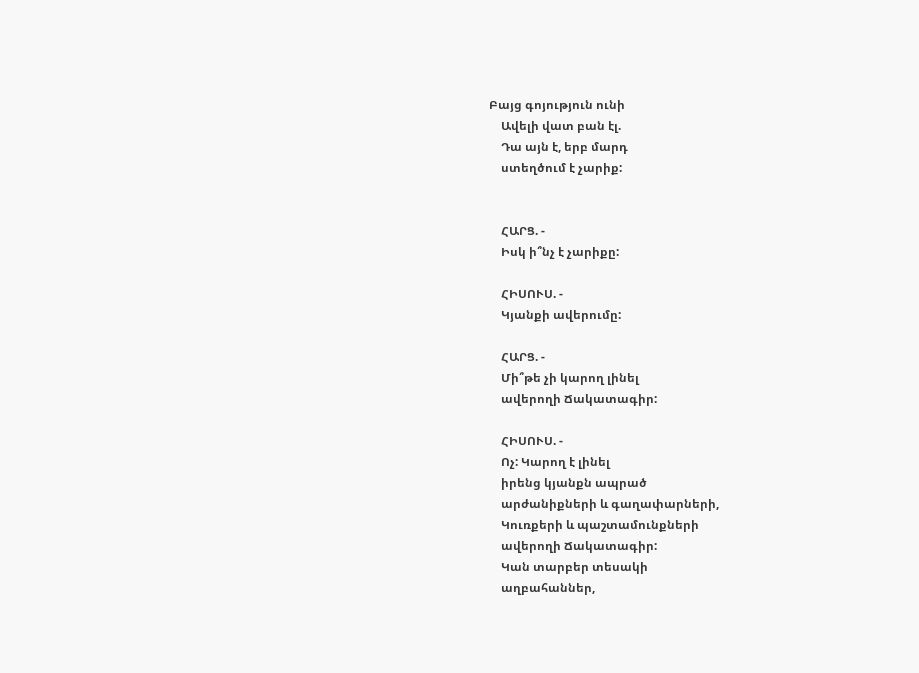Բայց գոյություն ունի
    Ավելի վատ բան էլ.
    Դա այն է, երբ մարդ
    ստեղծում է չարիք:


    ՀԱՐՑ. -
    Իսկ ի՞նչ է չարիքը:

    ՀԻՍՈՒՍ. -
    Կյանքի ավերումը:

    ՀԱՐՑ. -
    Մի՞թե չի կարող լինել
    ավերողի Ճակատագիր:

    ՀԻՍՈՒՍ. -
    Ոչ: Կարող է լինել
    իրենց կյանքն ապրած
    արժանիքների և գաղափարների,
    Կուռքերի և պաշտամունքների
    ավերողի Ճակատագիր:
    Կան տարբեր տեսակի
    աղբահաններ,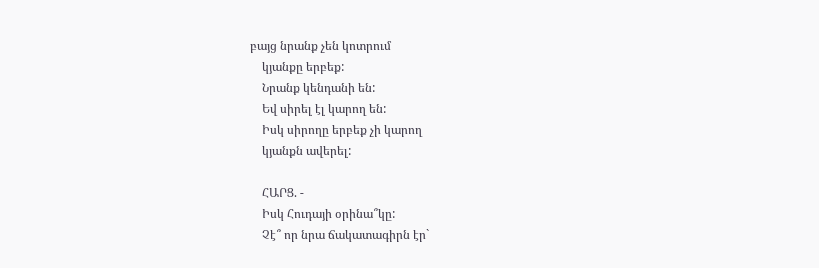բայց նրանք չեն կոտրում
    կյանքը երբեք:
    Նրանք կենդանի են:
    Եվ սիրել էլ կարող են:
    Իսկ սիրողը երբեք չի կարող
    կյանքն ավերել:

    ՀԱՐՑ. -
    Իսկ Հուդայի օրինա՞կը:
    Չէ՞ որ նրա ճակատագիրն էր`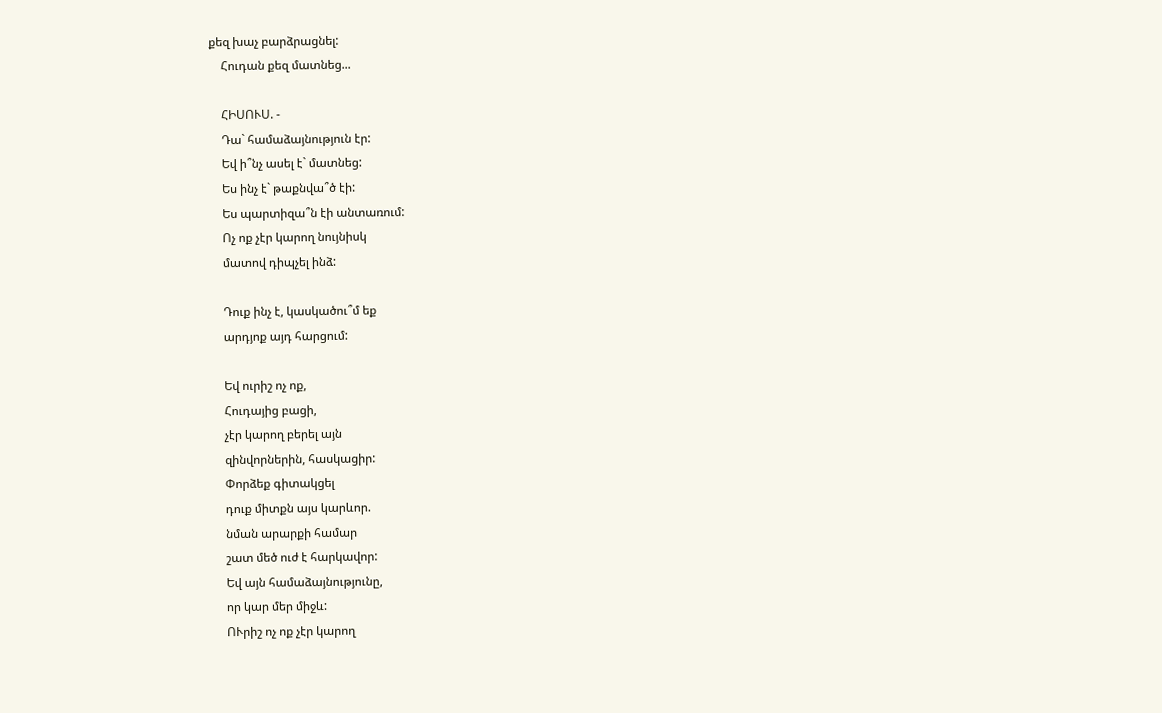քեզ խաչ բարձրացնել:
    Հուդան քեզ մատնեց...

    ՀԻՍՈՒՍ. -
    Դա` համաձայնություն էր:
    Եվ ի՞նչ ասել է` մատնեց:
    Ես ինչ է` թաքնվա՞ծ էի:
    Ես պարտիզա՞ն էի անտառում:
    Ոչ ոք չէր կարող նույնիսկ
    մատով դիպչել ինձ:

    Դուք ինչ է, կասկածու՞մ եք
    արդյոք այդ հարցում:

    Եվ ուրիշ ոչ ոք,
    Հուդայից բացի,
    չէր կարող բերել այն
    զինվորներին, հասկացիր:
    Փորձեք գիտակցել
    դուք միտքն այս կարևոր.
    նման արարքի համար
    շատ մեծ ուժ է հարկավոր:
    Եվ այն համաձայնությունը,
    որ կար մեր միջև:
    ՈՒրիշ ոչ ոք չէր կարող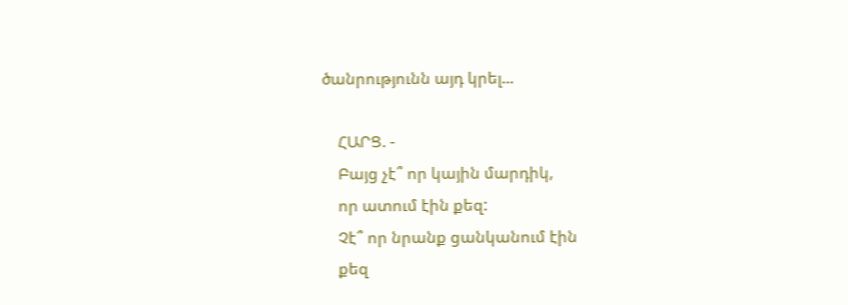ծանրությունն այդ կրել...

    ՀԱՐՑ. -
    Բայց չէ՞ որ կային մարդիկ,
    որ ատում էին քեզ:
    Չէ՞ որ նրանք ցանկանում էին
    քեզ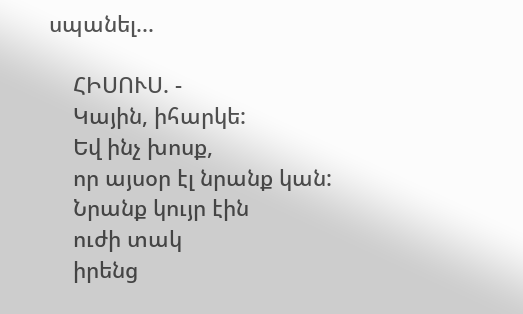սպանել...

    ՀԻՍՈՒՍ. -
    Կային, իհարկե:
    Եվ ինչ խոսք,
    որ այսօր էլ նրանք կան:
    Նրանք կույր էին
    ուժի տակ
    իրենց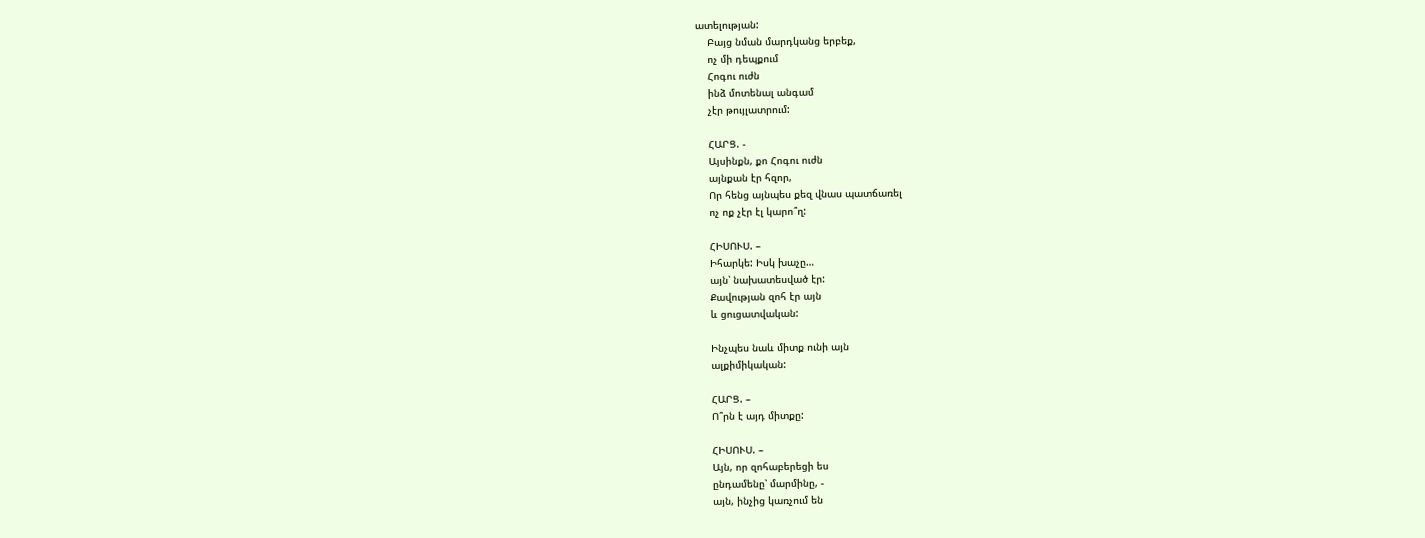ատելության:
    Բայց նման մարդկանց երբեք,
    ոչ մի դեպքում
    Հոգու ուժն
    ինձ մոտենալ անգամ
    չէր թույլատրում:

    ՀԱՐՑ. -
    Այսինքն, քո Հոգու ուժն
    այնքան էր հզոր,
    Որ հենց այնպես քեզ վնաս պատճառել
    ոչ ոք չէր էլ կարո՞ղ:

    ՀԻՍՈՒՍ. –
    Իհարկե: Իսկ խաչը…
    այն՝ նախատեսված էր:
    Քավության զոհ էր այն
    և ցուցատվական:

    Ինչպես նաև միտք ունի այն
    ալքիմիկական:

    ՀԱՐՑ. –
    Ո՞րն է այդ միտքը:

    ՀԻՍՈՒՍ. –
    Այն, որ զոհաբերեցի ես
    ընդամենը՝ մարմինը, -
    այն, ինչից կառչում են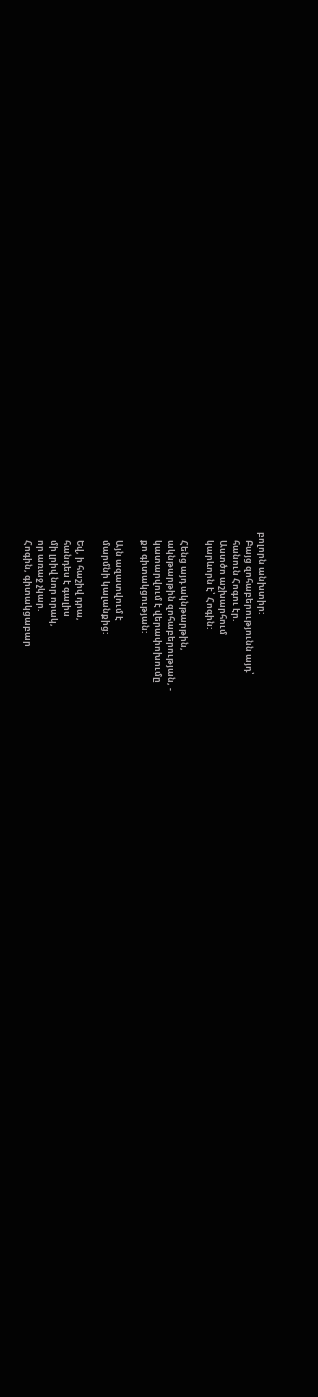բոլորն անխտիր:
    Բայց զոհաբերությունն այդ՝
    հանուն Հոգու էր.
    Աստծո աշխարհում
    կարևորն է՝ Հոգին:

    Հենց այդ ակնթարթին,
    ակնթարթին զոհաբերության, -
    կատարվում է վերափոխումը
    քո գիտակցության:

    Այն ազատվում է
    մարմնի կալանքից:

    Եվ, ի հաշիվ դրա,
    հանդես է գալիս
    մի լրիվ նոր որակ,
    որ առաջ չկար.
    Հոգին, գիտակցաբար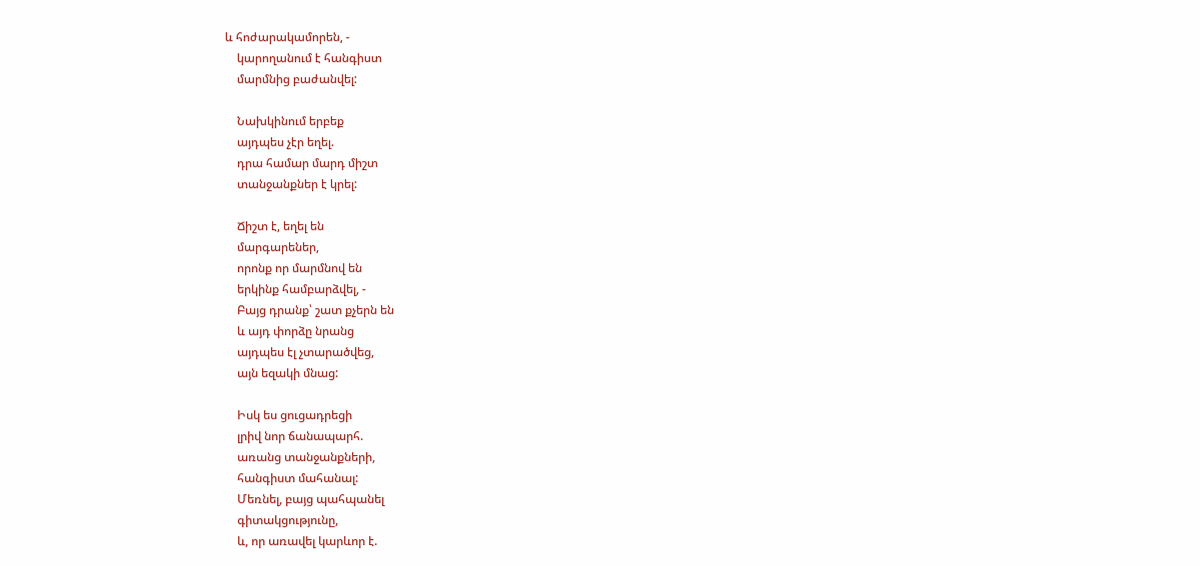և հոժարակամորեն, -
    կարողանում է հանգիստ
    մարմնից բաժանվել:

    Նախկինում երբեք
    այդպես չէր եղել.
    դրա համար մարդ միշտ
    տանջանքներ է կրել:

    Ճիշտ է, եղել են
    մարգարեներ,
    որոնք որ մարմնով են
    երկինք համբարձվել, -
    Բայց դրանք՝ շատ քչերն են
    և այդ փորձը նրանց
    այդպես էլ չտարածվեց,
    այն եզակի մնաց:

    Իսկ ես ցուցադրեցի
    լրիվ նոր ճանապարհ.
    առանց տանջանքների,
    հանգիստ մահանալ:
    Մեռնել, բայց պահպանել
    գիտակցությունը,
    և, որ առավել կարևոր է.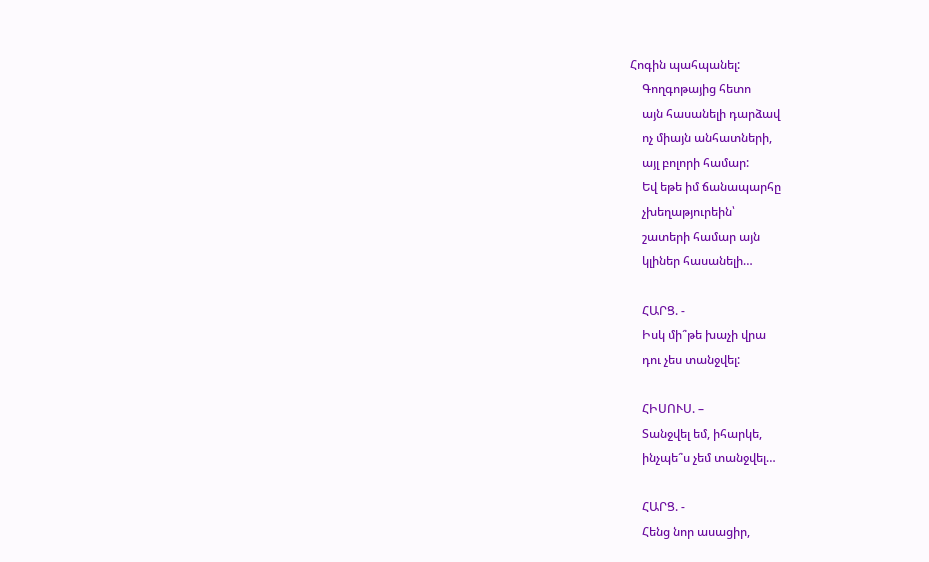Հոգին պահպանել:
    Գողգոթայից հետո
    այն հասանելի դարձավ
    ոչ միայն անհատների,
    այլ բոլորի համար:
    Եվ եթե իմ ճանապարհը
    չխեղաթյուրեին՝
    շատերի համար այն
    կլիներ հասանելի…

    ՀԱՐՑ. -
    Իսկ մի՞թե խաչի վրա
    դու չես տանջվել:

    ՀԻՍՈՒՍ. –
    Տանջվել եմ, իհարկե,
    ինչպե՞ս չեմ տանջվել…

    ՀԱՐՑ. -
    Հենց նոր ասացիր,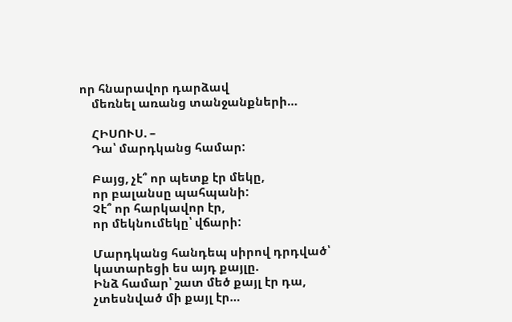որ հնարավոր դարձավ
    մեռնել առանց տանջանքների…

    ՀԻՍՈՒՍ. –
    Դա՝ մարդկանց համար:

    Բայց, չէ՞ որ պետք էր մեկը,
    որ բալանսը պահպանի:
    Չէ՞ որ հարկավոր էր,
    որ մեկնումեկը՝ վճարի:

    Մարդկանց հանդեպ սիրով դրդված՝
    կատարեցի ես այդ քայլը.
    Ինձ համար՝ շատ մեծ քայլ էր դա,
    չտեսնված մի քայլ էր…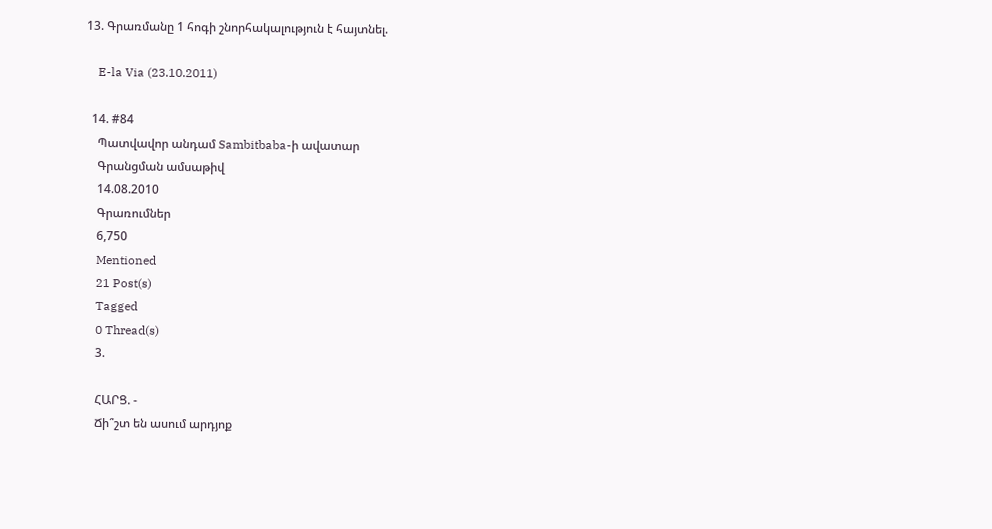13. Գրառմանը 1 հոգի շնորհակալություն է հայտնել.

    E-la Via (23.10.2011)

  14. #84
    Պատվավոր անդամ Sambitbaba-ի ավատար
    Գրանցման ամսաթիվ
    14.08.2010
    Գրառումներ
    6,750
    Mentioned
    21 Post(s)
    Tagged
    0 Thread(s)
    3.

    ՀԱՐՑ. -
    Ճի՞շտ են ասում արդյոք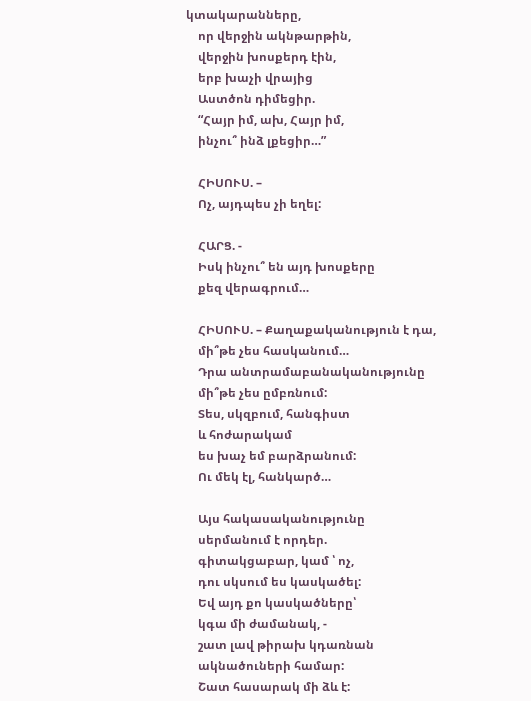կտակարանները,
    որ վերջին ակնթարթին,
    վերջին խոսքերդ էին,
    երբ խաչի վրայից
    Աստծոն դիմեցիր.
    “Հայր իմ, ախ, Հայր իմ,
    ինչու՞ ինձ լքեցիր…”

    ՀԻՍՈՒՍ. –
    Ոչ, այդպես չի եղել:

    ՀԱՐՑ. -
    Իսկ ինչու՞ են այդ խոսքերը
    քեզ վերագրում…

    ՀԻՍՈՒՍ. – Քաղաքականություն է դա,
    մի՞թե չես հասկանում…
    Դրա անտրամաբանականությունը
    մի՞թե չես ըմբռնում:
    Տես, սկզբում, հանգիստ
    և հոժարակամ
    ես խաչ եմ բարձրանում:
    Ու մեկ էլ, հանկարծ…

    Այս հակասականությունը
    սերմանում է որդեր.
    գիտակցաբար, կամ ՝ ոչ,
    դու սկսում ես կասկածել:
    Եվ այդ քո կասկածները՝
    կգա մի ժամանակ, -
    շատ լավ թիրախ կդառնան
    ակնածուների համար:
    Շատ հասարակ մի ձև է: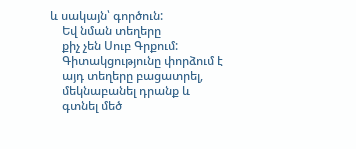և սակայն՝ գործուն:
    Եվ նման տեղերը
    քիչ չեն Սուբ Գրքում:
    Գիտակցությունը փորձում է
    այդ տեղերը բացատրել,
    մեկնաբանել դրանք և
    գտնել մեծ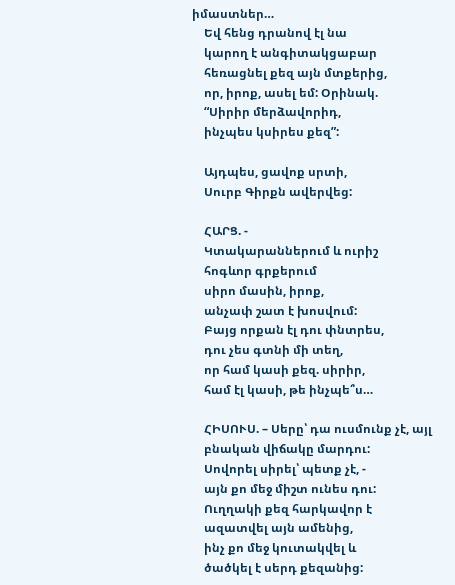իմաստներ…
    Եվ հենց դրանով էլ նա
    կարող է անգիտակցաբար
    հեռացնել քեզ այն մտքերից,
    որ, իրոք, ասել եմ: Օրինակ.
    “Սիրիր մերձավորիդ,
    ինչպես կսիրես քեզ”:

    Այդպես, ցավոք սրտի,
    Սուրբ Գիրքն ավերվեց:

    ՀԱՐՑ. -
    Կտակարաններում և ուրիշ
    հոգևոր գրքերում
    սիրո մասին, իրոք,
    անչափ շատ է խոսվում:
    Բայց որքան էլ դու փնտրես,
    դու չես գտնի մի տեղ,
    որ համ կասի քեզ. սիրիր,
    համ էլ կասի, թե ինչպե՞ս…

    ՀԻՍՈՒՍ. – Սերը՝ դա ուսմունք չէ, այլ
    բնական վիճակը մարդու:
    Սովորել սիրել՝ պետք չէ, -
    այն քո մեջ միշտ ունես դու:
    Ուղղակի քեզ հարկավոր է
    ազատվել այն ամենից,
    ինչ քո մեջ կուտակվել և
    ծածկել է սերդ քեզանից: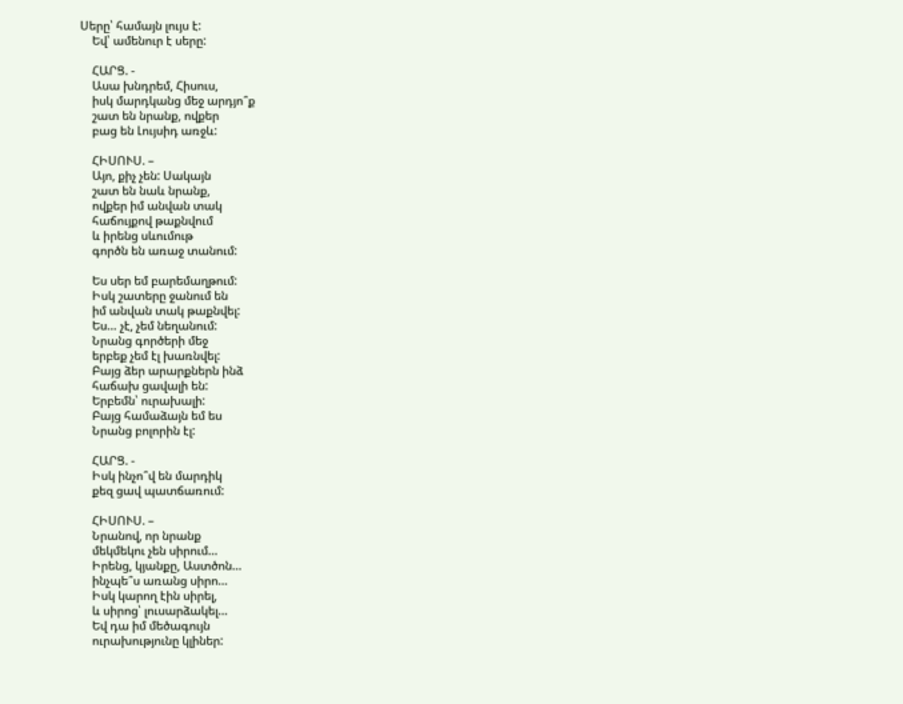Սերը՝ համայն լույս է:
    Եվ՝ ամենուր է սերը:

    ՀԱՐՑ. -
    Ասա խնդրեմ, Հիսուս,
    իսկ մարդկանց մեջ արդյո՞ք
    շատ են նրանք, ովքեր
    բաց են Լույսիդ առջև:

    ՀԻՍՈՒՍ. –
    Այո, քիչ չեն: Սակայն
    շատ են նաև նրանք,
    ովքեր իմ անվան տակ
    հաճույքով թաքնվում
    և իրենց սևումութ
    գործն են առաջ տանում:

    Ես սեր եմ բարեմաղթում:
    Իսկ շատերը ջանում են
    իմ անվան տակ թաքնվել:
    Ես… չէ, չեմ նեղանում:
    Նրանց գործերի մեջ
    երբեք չեմ էլ խառնվել:
    Բայց ձեր արարքներն ինձ
    հաճախ ցավալի են:
    Երբեմն՝ ուրախալի:
    Բայց համաձայն եմ ես
    Նրանց բոլորին էլ:

    ՀԱՐՑ. -
    Իսկ ինչո՞վ են մարդիկ
    քեզ ցավ պատճառում:

    ՀԻՍՈՒՍ. –
    Նրանով, որ նրանք
    մեկմեկու չեն սիրում…
    Իրենց, կյանքը, Աստծոն…
    ինչպե՞ս առանց սիրո…
    Իսկ կարող էին սիրել,
    և սիրոց՝ լուսարձակել…
    Եվ դա իմ մեծագույն
    ուրախությունը կլիներ: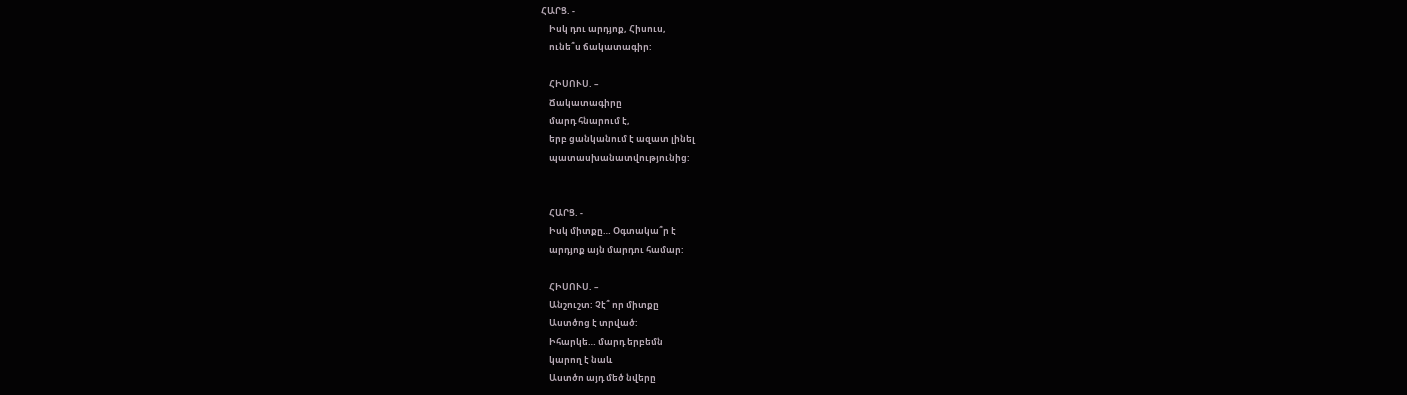ՀԱՐՑ. -
    Իսկ դու արդյոք, Հիսուս,
    ունե՞ս ճակատագիր:

    ՀԻՍՈՒՍ. –
    Ճակատագիրը
    մարդ հնարում է,
    երբ ցանկանում է ազատ լինել
    պատասխանատվությունից:


    ՀԱՐՑ. -
    Իսկ միտքը… Օգտակա՞ր է
    արդյոք այն մարդու համար:

    ՀԻՍՈՒՍ. –
    Անշուշտ: Չէ՞ որ միտքը
    Աստծոց է տրված:
    Իհարկե… մարդ երբեմն
    կարող է նաև
    Աստծո այդ մեծ նվերը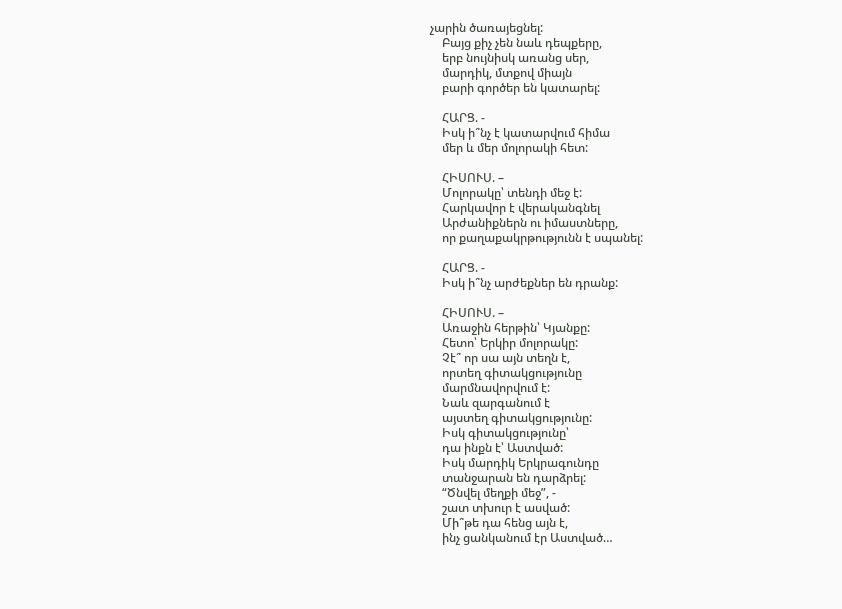չարին ծառայեցնել:
    Բայց քիչ չեն նաև դեպքերը,
    երբ նույնիսկ առանց սեր,
    մարդիկ, մտքով միայն
    բարի գործեր են կատարել:

    ՀԱՐՑ. -
    Իսկ ի՞նչ է կատարվում հիմա
    մեր և մեր մոլորակի հետ:

    ՀԻՍՈՒՍ. –
    Մոլորակը՝ տենդի մեջ է:
    Հարկավոր է վերականգնել
    Արժանիքներն ու իմաստները,
    որ քաղաքակրթությունն է սպանել:

    ՀԱՐՑ. -
    Իսկ ի՞նչ արժեքներ են դրանք:

    ՀԻՍՈՒՍ. –
    Առաջին հերթին՝ Կյանքը:
    Հետո՝ Երկիր մոլորակը:
    Չէ՞ որ սա այն տեղն է,
    որտեղ գիտակցությունը
    մարմնավորվում է:
    Նաև զարգանում է
    այստեղ գիտակցությունը:
    Իսկ գիտակցությունը՝
    դա ինքն է՝ Աստված:
    Իսկ մարդիկ Երկրագունդը
    տանջարան են դարձրել:
    “Ծնվել մեղքի մեջ”, -
    շատ տխուր է ասված:
    Մի՞թե դա հենց այն է,
    ինչ ցանկանում էր Աստված…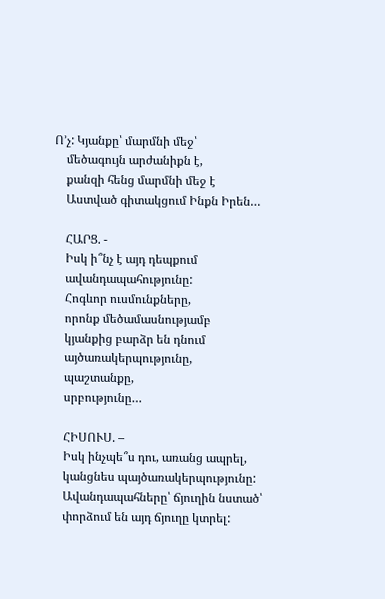Ո’չ: Կյանքը՝ մարմնի մեջ՝
    մեծագույն արժանիքն է,
    քանզի հենց մարմնի մեջ է
    Աստված գիտակցում Ինքն Իրեն…

    ՀԱՐՑ. -
    Իսկ ի՞նչ է այդ դեպքում
    ավանդապահությունը:
    Հոգևոր ուսմունքները,
    որոնք մեծամասնությամբ
    կյանքից բարձր են դնում
    այծառակերպությունը,
    պաշտանքը,
    սրբությունը…

    ՀԻՍՈՒՍ. –
    Իսկ ինչպե՞ս դու, առանց ապրել,
    կանցնես պայծառակերպությունը:
    Ավանդապահները՝ ճյուղին նստած՝
    փորձում են այդ ճյուղը կտրել: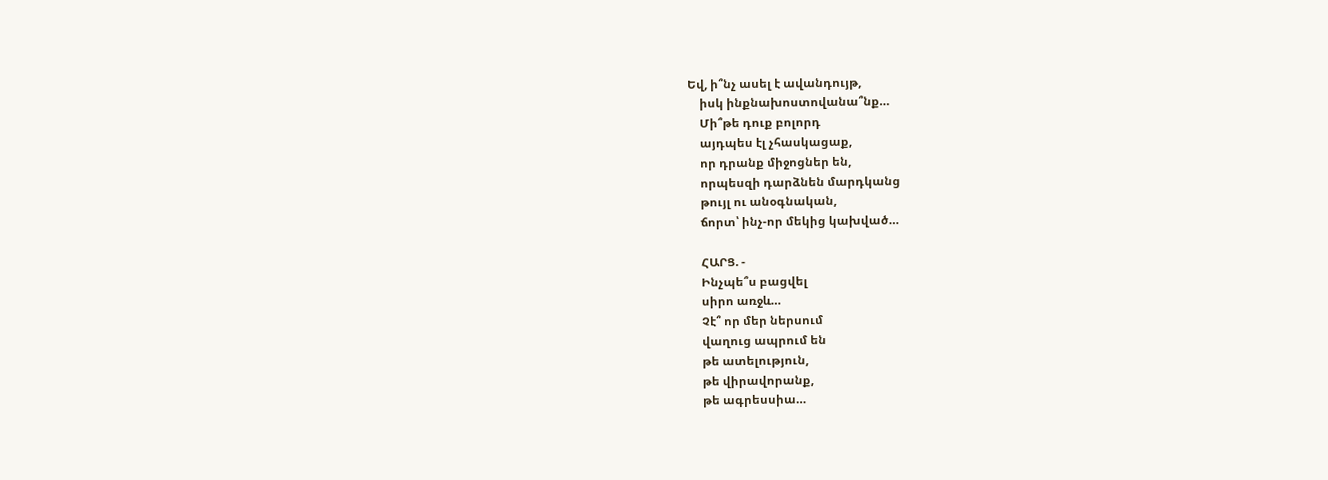Եվ, ի՞նչ ասել է ավանդույթ,
    իսկ ինքնախոստովանա՞նք…
    Մի՞թե դուք բոլորդ
    այդպես էլ չհասկացաք,
    որ դրանք միջոցներ են,
    որպեսզի դարձնեն մարդկանց
    թույլ ու անօգնական,
    ճորտ՝ ինչ-որ մեկից կախված…

    ՀԱՐՑ. -
    Ինչպե՞ս բացվել
    սիրո առջև…
    Չէ՞ որ մեր ներսում
    վաղուց ապրում են
    թե ատելություն,
    թե վիրավորանք,
    թե ագրեսսիա…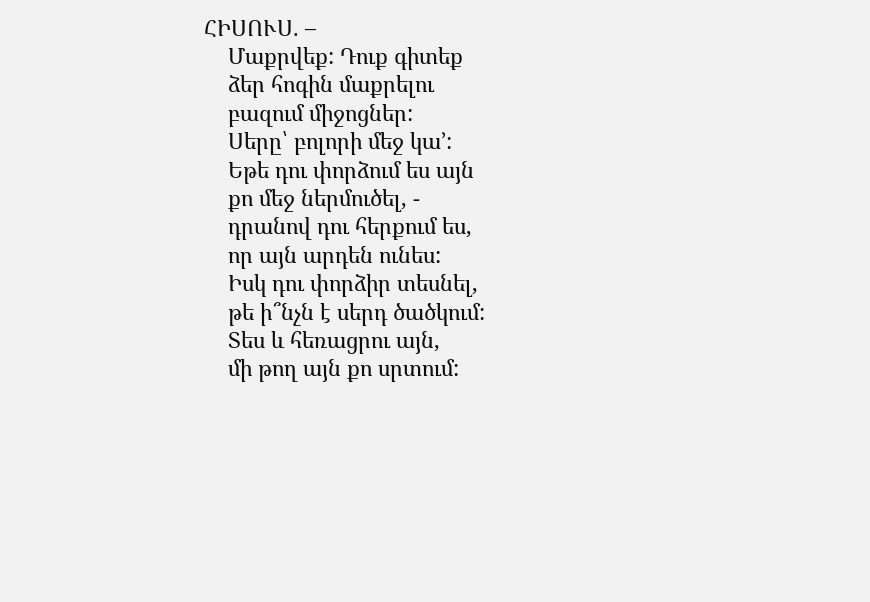ՀԻՍՈՒՍ. –
    Մաքրվեք: Դուք գիտեք
    ձեր հոգին մաքրելու
    բազում միջոցներ:
    Սերը՝ բոլորի մեջ կա’:
    Եթե դու փորձում ես այն
    քո մեջ ներմուծել, -
    դրանով դու հերքում ես,
    որ այն արդեն ունես:
    Իսկ դու փորձիր տեսնել,
    թե ի՞նչն է սերդ ծածկում:
    Տես և հեռացրու այն,
    մի թող այն քո սրտում: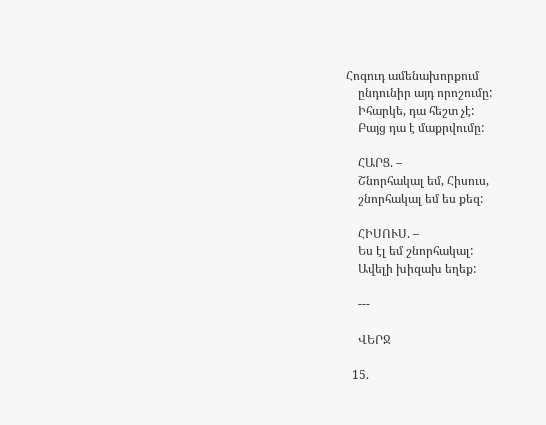Հոգուդ ամենախորքում
    ընդունիր այդ որոշումը:
    Իհարկե, դա հեշտ չէ:
    Բայց դա է մաքրվումը:

    ՀԱՐՑ. –
    Շնորհակալ եմ, Հիսուս,
    շնորհակալ եմ ես քեզ:

    ՀԻՍՈՒՍ. –
    Ես էլ եմ շնորհակալ:
    Ավելի խիզախ եղեք:

    ---

    ՎԵՐՋ

  15.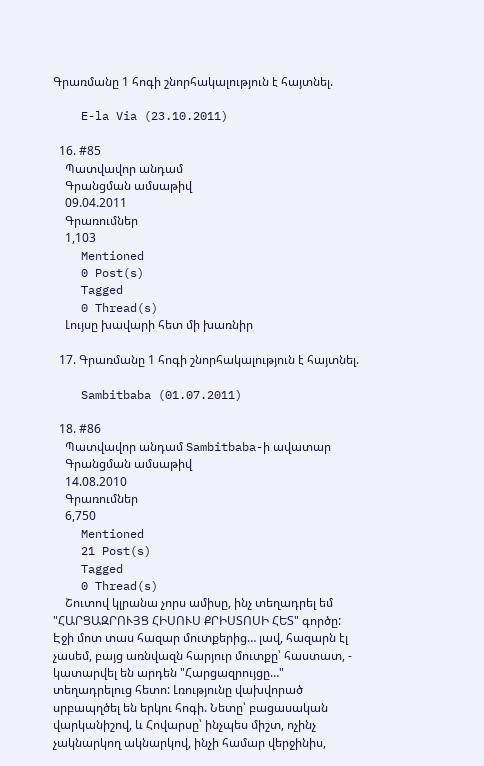Գրառմանը 1 հոգի շնորհակալություն է հայտնել.

    E-la Via (23.10.2011)

  16. #85
    Պատվավոր անդամ
    Գրանցման ամսաթիվ
    09.04.2011
    Գրառումներ
    1,103
    Mentioned
    0 Post(s)
    Tagged
    0 Thread(s)
    Լույսը խավարի հետ մի խառնիր

  17. Գրառմանը 1 հոգի շնորհակալություն է հայտնել.

    Sambitbaba (01.07.2011)

  18. #86
    Պատվավոր անդամ Sambitbaba-ի ավատար
    Գրանցման ամսաթիվ
    14.08.2010
    Գրառումներ
    6,750
    Mentioned
    21 Post(s)
    Tagged
    0 Thread(s)
    Շուտով կլրանա չորս ամիսը, ինչ տեղադրել եմ "ՀԱՐՑԱԶՐՈՒՅՑ ՀԻՍՈՒՍ ՔՐԻՍՏՈՍԻ ՀԵՏ" գործը: Էջի մոտ տաս հազար մուտքերից… լավ, հազարն էլ չասեմ, բայց առնվազն հարյուր մուտքը՝ հաստատ, - կատարվել են արդեն "Հարցազրույցը…" տեղադրելուց հետո: Լռությունը վախվորած սրբապղծել են երկու հոգի. Նետը՝ բացասական վարկանիշով, և Հովարսը՝ ինչպես միշտ, ոչինչ չակնարկող ակնարկով, ինչի համար վերջինիս,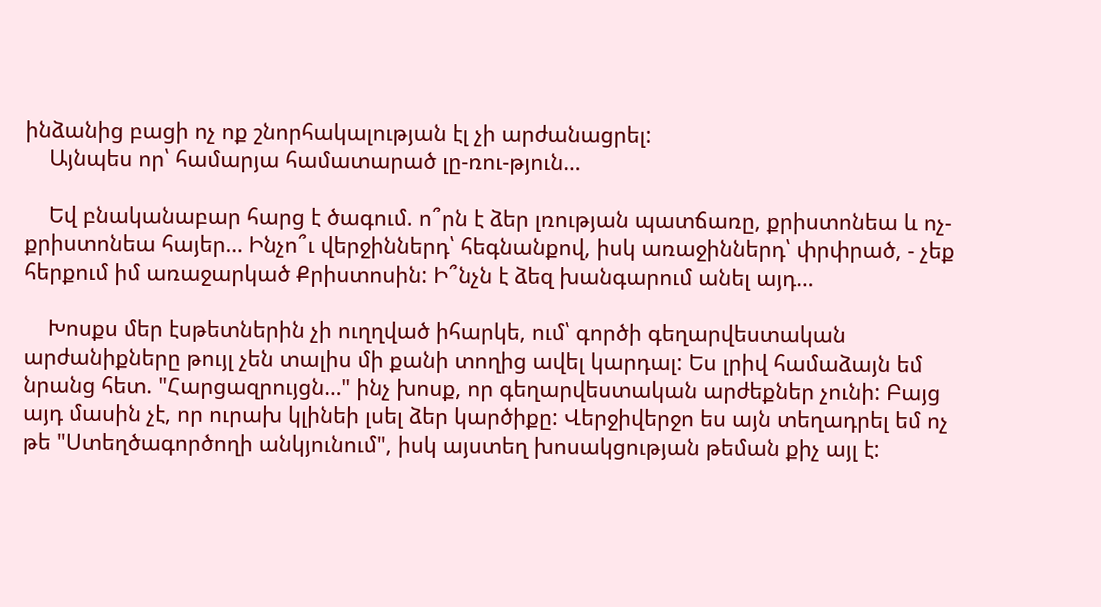ինձանից բացի ոչ ոք շնորհակալության էլ չի արժանացրել:
    Այնպես որ՝ համարյա համատարած լը-ռու-թյուն…

    Եվ բնականաբար հարց է ծագում. ո՞րն է ձեր լռության պատճառը, քրիստոնեա և ոչ-քրիստոնեա հայեր… Ինչո՞ւ վերջիններդ՝ հեգնանքով, իսկ առաջիններդ՝ փրփրած, - չեք հերքում իմ առաջարկած Քրիստոսին: Ի՞նչն է ձեզ խանգարում անել այդ…

    Խոսքս մեր էսթետներին չի ուղղված իհարկե, ում՝ գործի գեղարվեստական արժանիքները թույլ չեն տալիս մի քանի տողից ավել կարդալ: Ես լրիվ համաձայն եմ նրանց հետ. "Հարցազրույցն…" ինչ խոսք, որ գեղարվեստական արժեքներ չունի: Բայց այդ մասին չէ, որ ուրախ կլինեի լսել ձեր կարծիքը: Վերջիվերջո ես այն տեղադրել եմ ոչ թե "Ստեղծագործողի անկյունում", իսկ այստեղ խոսակցության թեման քիչ այլ է: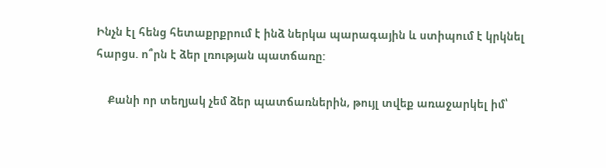Ինչն էլ հենց հետաքրքրում է ինձ ներկա պարագային և ստիպում է կրկնել հարցս. ո՞րն է ձեր լռության պատճառը:

    Քանի որ տեղյակ չեմ ձեր պատճառներին, թույլ տվեք առաջարկել իմ՝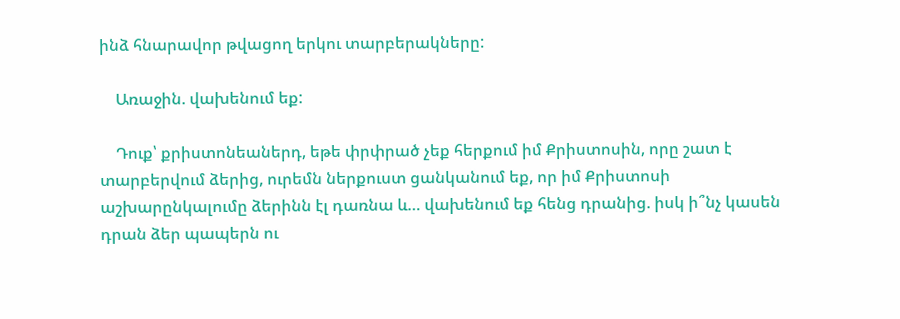ինձ հնարավոր թվացող երկու տարբերակները:

    Առաջին. վախենում եք:

    Դուք՝ քրիստոնեաներդ, եթե փրփրած չեք հերքում իմ Քրիստոսին, որը շատ է տարբերվում ձերից, ուրեմն ներքուստ ցանկանում եք, որ իմ Քրիստոսի աշխարընկալումը ձերինն էլ դառնա և… վախենում եք հենց դրանից. իսկ ի՞նչ կասեն դրան ձեր պապերն ու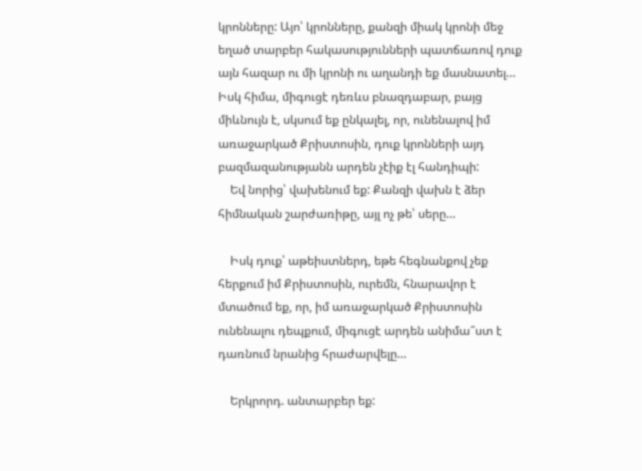կրոնները: Այո՝ կրոնները, քանզի միակ կրոնի մեջ եղած տարբեր հակասությունների պատճառով դուք այն հազար ու մի կրոնի ու աղանդի եք մասնատել… Իսկ հիմա, միգուցէ դեռևս բնազդաբար, բայց միևնույն է, սկսում եք ընկալել, որ, ունենալով իմ առաջարկած Քրիստոսին, դուք կրոնների այդ բազմազանությանն արդեն չէիք էլ հանդիպի:
    Եվ նորից՝ վախենում եք: Քանզի վախն է ձեր հիմնական շարժառիթը, այլ ոչ թե՝ սերը…

    Իսկ դուք՝ աթեիստներդ, եթե հեգնանքով չեք հերքում իմ Քրիստոսին, ուրեմն, հնարավոր է մտածում եք, որ, իմ առաջարկած Քրիստոսին ունենալու դեպքում, միգուցէ արդեն անիմա՞ստ է դառնում նրանից հրաժարվելը…

    Երկրորդ. անտարբեր եք: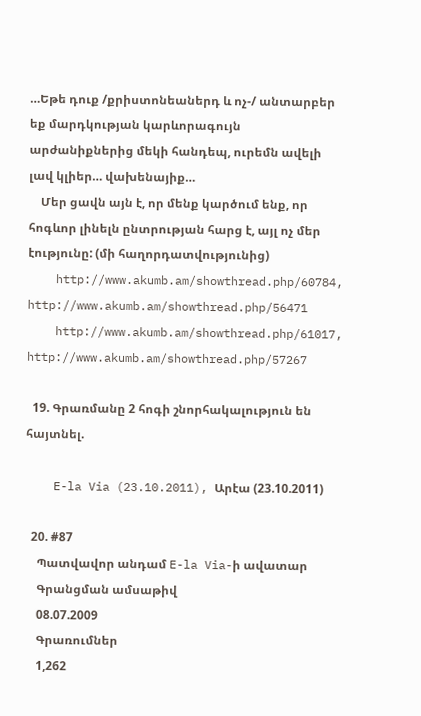…Եթե դուք /քրիստոնեաներդ և ոչ-/ անտարբեր եք մարդկության կարևորագույն արժանիքներից մեկի հանդեպ, ուրեմն ավելի լավ կլիեր… վախենայիք…
    Մեր ցավն այն է, որ մենք կարծում ենք, որ հոգևոր լինելն ընտրության հարց է, այլ ոչ մեր էությունը: (մի հաղորդատվությունից)
    http://www.akumb.am/showthread.php/60784, http://www.akumb.am/showthread.php/56471
    http://www.akumb.am/showthread.php/61017, http://www.akumb.am/showthread.php/57267

  19. Գրառմանը 2 հոգի շնորհակալություն են հայտնել.

    E-la Via (23.10.2011), Արէա (23.10.2011)

  20. #87
    Պատվավոր անդամ E-la Via-ի ավատար
    Գրանցման ամսաթիվ
    08.07.2009
    Գրառումներ
    1,262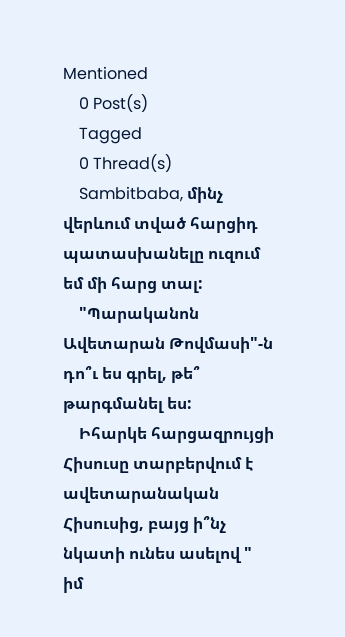Mentioned
    0 Post(s)
    Tagged
    0 Thread(s)
    Sambitbaba, մինչ վերևում տված հարցիդ պատասխանելը ուզում եմ մի հարց տալ:
    "Պարականոն Ավետարան Թովմասի"-ն դո՞ւ ես գրել, թե՞ թարգմանել ես:
    Իհարկե հարցազրույցի Հիսուսը տարբերվում է ավետարանական Հիսուսից, բայց ի՞նչ նկատի ունես ասելով " իմ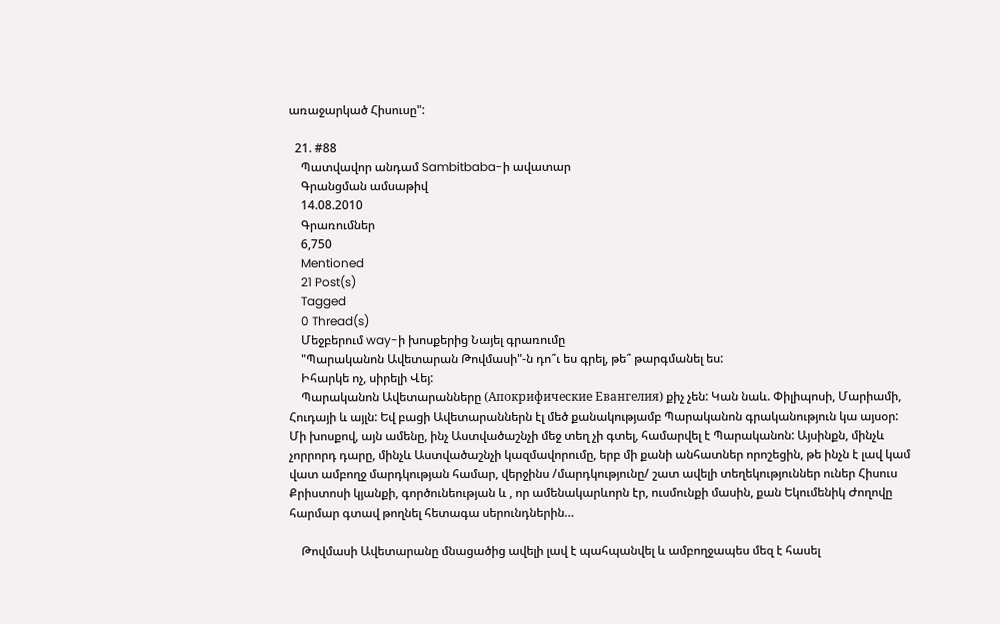առաջարկած Հիսուսը":

  21. #88
    Պատվավոր անդամ Sambitbaba-ի ավատար
    Գրանցման ամսաթիվ
    14.08.2010
    Գրառումներ
    6,750
    Mentioned
    21 Post(s)
    Tagged
    0 Thread(s)
    Մեջբերում way-ի խոսքերից Նայել գրառումը
    "Պարականոն Ավետարան Թովմասի"-ն դո՞ւ ես գրել, թե՞ թարգմանել ես:
    Իհարկե ոչ, սիրելի Վեյ:
    Պարականոն Ավետարանները (Апокрифические Евангелия) քիչ չեն: Կան նաև. Փիլիպոսի, Մարիամի, Հուդայի և այլն: Եվ բացի Ավետարաններն էլ մեծ քանակությամբ Պարականոն գրականություն կա այսօր: Մի խոսքով, այն ամենը, ինչ Աստվածաշնչի մեջ տեղ չի գտել, համարվել է Պարականոն: Այսինքն, մինչև չորրորդ դարը, մինչև Աստվածաշնչի կազմավորումը, երբ մի քանի անհատներ որոշեցին, թե ինչն է լավ կամ վատ ամբողջ մարդկության համար, վերջինս /մարդկությունը/ շատ ավելի տեղեկություններ ուներ Հիսուս Քրիստոսի կյանքի, գործունեության և , որ ամենակարևորն էր, ուսմունքի մասին, քան Եկումենիկ Ժողովը հարմար գտավ թողնել հետագա սերունդներին…

    Թովմասի Ավետարանը մնացածից ավելի լավ է պահպանվել և ամբողջապես մեզ է հասել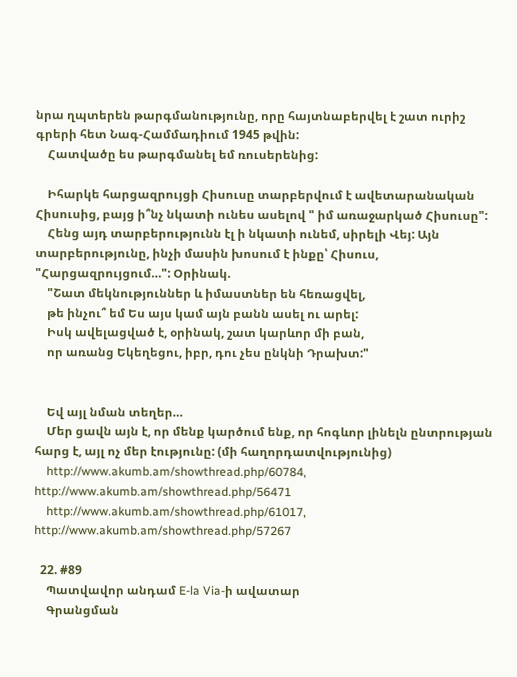նրա ղպտերեն թարգմանությունը, որը հայտնաբերվել է շատ ուրիշ գրերի հետ Նագ-Համմադիում 1945 թվին:
    Հատվածը ես թարգմանել եմ ռուսերենից:

    Իհարկե հարցազրույցի Հիսուսը տարբերվում է ավետարանական Հիսուսից, բայց ի՞նչ նկատի ունես ասելով " իմ առաջարկած Հիսուսը":
    Հենց այդ տարբերությունն էլ ի նկատի ունեմ, սիրելի Վեյ: Այն տարբերությունը, ինչի մասին խոսում է ինքը՝ Հիսուս, "Հարցազրույցում…": Օրինակ.
    "Շատ մեկնություններ և իմաստներ են հեռացվել,
    թե ինչու՞ եմ Ես այս կամ այն բանն ասել ու արել:
    Իսկ ավելացված է, օրինակ, շատ կարևոր մի բան,
    որ առանց Եկեղեցու, իբր, դու չես ընկնի Դրախտ:"


    Եվ այլ նման տեղեր…
    Մեր ցավն այն է, որ մենք կարծում ենք, որ հոգևոր լինելն ընտրության հարց է, այլ ոչ մեր էությունը: (մի հաղորդատվությունից)
    http://www.akumb.am/showthread.php/60784, http://www.akumb.am/showthread.php/56471
    http://www.akumb.am/showthread.php/61017, http://www.akumb.am/showthread.php/57267

  22. #89
    Պատվավոր անդամ E-la Via-ի ավատար
    Գրանցման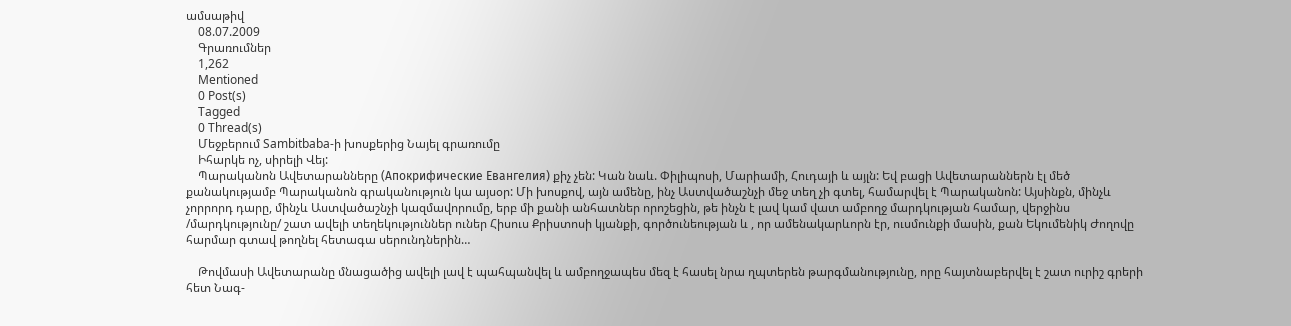ամսաթիվ
    08.07.2009
    Գրառումներ
    1,262
    Mentioned
    0 Post(s)
    Tagged
    0 Thread(s)
    Մեջբերում Sambitbaba-ի խոսքերից Նայել գրառումը
    Իհարկե ոչ, սիրելի Վեյ:
    Պարականոն Ավետարանները (Апокрифические Евангелия) քիչ չեն: Կան նաև. Փիլիպոսի, Մարիամի, Հուդայի և այլն: Եվ բացի Ավետարաններն էլ մեծ քանակությամբ Պարականոն գրականություն կա այսօր: Մի խոսքով, այն ամենը, ինչ Աստվածաշնչի մեջ տեղ չի գտել, համարվել է Պարականոն: Այսինքն, մինչև չորրորդ դարը, մինչև Աստվածաշնչի կազմավորումը, երբ մի քանի անհատներ որոշեցին, թե ինչն է լավ կամ վատ ամբողջ մարդկության համար, վերջինս /մարդկությունը/ շատ ավելի տեղեկություններ ուներ Հիսուս Քրիստոսի կյանքի, գործունեության և , որ ամենակարևորն էր, ուսմունքի մասին, քան Եկումենիկ Ժողովը հարմար գտավ թողնել հետագա սերունդներին…

    Թովմասի Ավետարանը մնացածից ավելի լավ է պահպանվել և ամբողջապես մեզ է հասել նրա ղպտերեն թարգմանությունը, որը հայտնաբերվել է շատ ուրիշ գրերի հետ Նագ-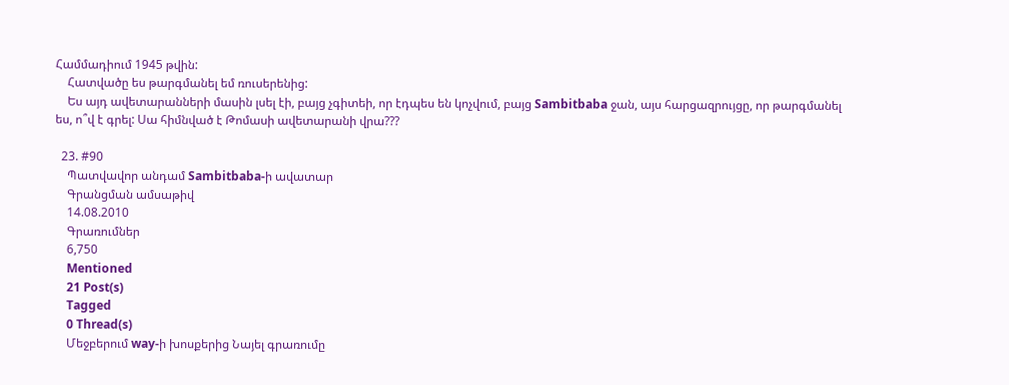Համմադիում 1945 թվին:
    Հատվածը ես թարգմանել եմ ռուսերենից:
    Ես այդ ավետարանների մասին լսել էի, բայց չգիտեի, որ էդպես են կոչվում, բայց Sambitbaba ջան, այս հարցազրույցը, որ թարգմանել ես, ո՞վ է գրել: Սա հիմնված է Թոմասի ավետարանի վրա???

  23. #90
    Պատվավոր անդամ Sambitbaba-ի ավատար
    Գրանցման ամսաթիվ
    14.08.2010
    Գրառումներ
    6,750
    Mentioned
    21 Post(s)
    Tagged
    0 Thread(s)
    Մեջբերում way-ի խոսքերից Նայել գրառումը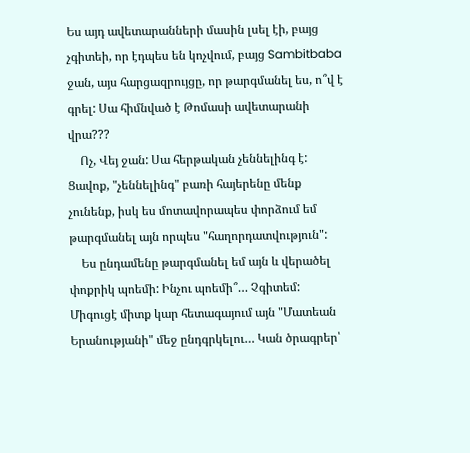Ես այդ ավետարանների մասին լսել էի, բայց չգիտեի, որ էդպես են կոչվում, բայց Sambitbaba ջան, այս հարցազրույցը, որ թարգմանել ես, ո՞վ է գրել: Սա հիմնված է Թոմասի ավետարանի վրա???
    Ոչ, Վեյ ջան: Սա հերթական չեննելինգ է: Ցավոք, "չեննելինգ" բառի հայերենը մենք չունենք, իսկ ես մոտավորապես փորձում եմ թարգմանել այն որպես "հաղորդատվություն":
    Ես ընդամենը թարգմանել եմ այն և վերածել փոքրիկ պոեմի: Ինչու պոեմի՞… Չգիտեմ: Միգուցէ միտք կար հետագայում այն "Մատեան Երանությանի" մեջ ընդգրկելու… Կան ծրագրեր՝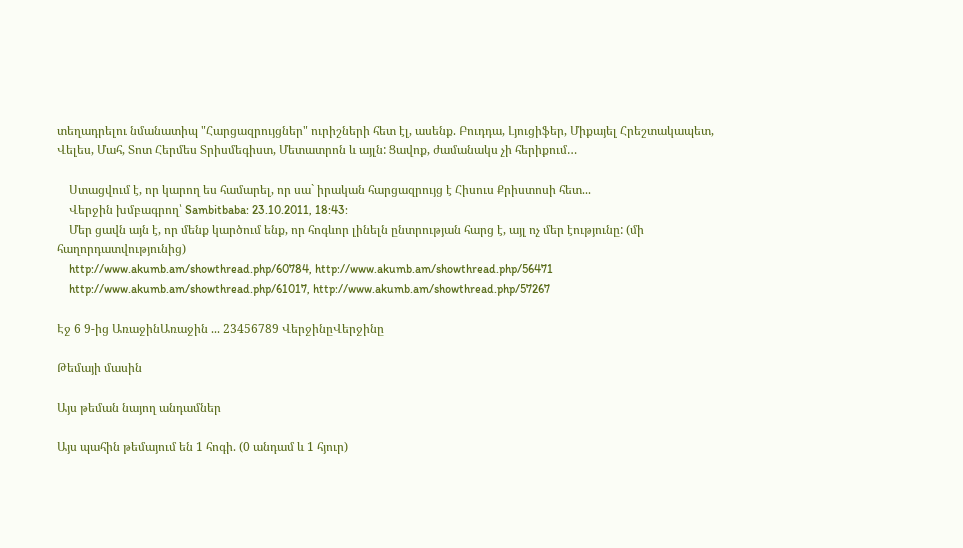տեղադրելու նմանատիպ "Հարցազրույցներ" ուրիշների հետ էլ, ասենք. Բուդդա, Լյուցիֆեր, Միքայել Հրեշտակապետ, Վելես, Մահ, Տոտ Հերմես Տրիսմեգիստ, Մետատրոն և այլն: Ցավոք, ժամանակս չի հերիքում…

    Ստացվում է, որ կարող ես համարել, որ սա` իրական հարցազրույց է Հիսուս Քրիստոսի հետ...
    Վերջին խմբագրող՝ Sambitbaba: 23.10.2011, 18:43:
    Մեր ցավն այն է, որ մենք կարծում ենք, որ հոգևոր լինելն ընտրության հարց է, այլ ոչ մեր էությունը: (մի հաղորդատվությունից)
    http://www.akumb.am/showthread.php/60784, http://www.akumb.am/showthread.php/56471
    http://www.akumb.am/showthread.php/61017, http://www.akumb.am/showthread.php/57267

Էջ 6 9-ից ԱռաջինԱռաջին ... 23456789 ՎերջինըՎերջինը

Թեմայի մասին

Այս թեման նայող անդամներ

Այս պահին թեմայում են 1 հոգի. (0 անդամ և 1 հյուր)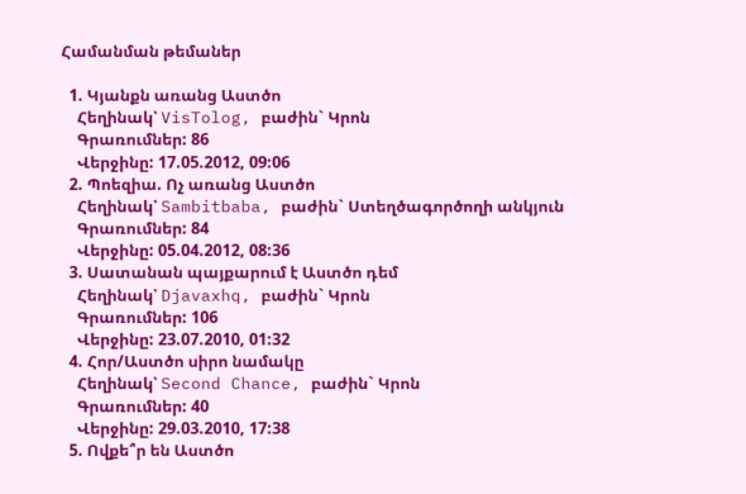Համանման թեմաներ

  1. Կյանքն առանց Աստծո
    Հեղինակ՝ VisTolog, բաժին` Կրոն
    Գրառումներ: 86
    Վերջինը: 17.05.2012, 09:06
  2. Պոեզիա. Ոչ առանց Աստծո
    Հեղինակ՝ Sambitbaba, բաժին` Ստեղծագործողի անկյուն
    Գրառումներ: 84
    Վերջինը: 05.04.2012, 08:36
  3. Սատանան պայքարում է Աստծո դեմ
    Հեղինակ՝ Djavaxhq, բաժին` Կրոն
    Գրառումներ: 106
    Վերջինը: 23.07.2010, 01:32
  4. Հոր/Աստծո սիրո նամակը
    Հեղինակ՝ Second Chance, բաժին` Կրոն
    Գրառումներ: 40
    Վերջինը: 29.03.2010, 17:38
  5. Ովքե՞ր են Աստծո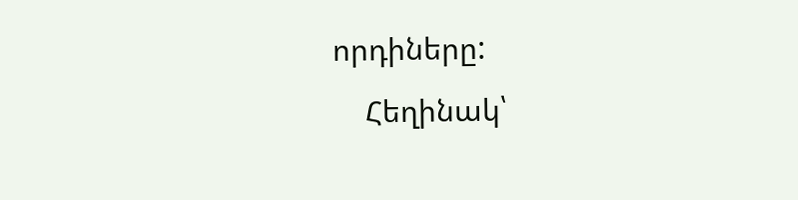որդիները:
    Հեղինակ՝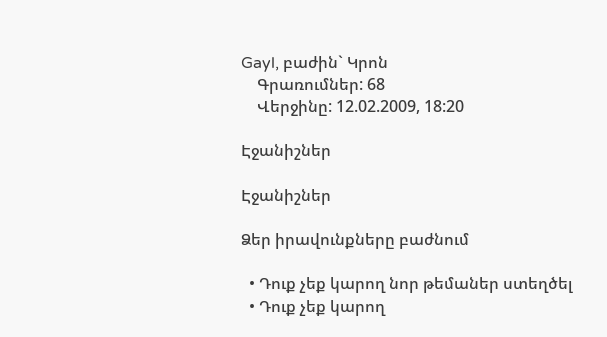Gayl, բաժին` Կրոն
    Գրառումներ: 68
    Վերջինը: 12.02.2009, 18:20

Էջանիշներ

Էջանիշներ

Ձեր իրավունքները բաժնում

  • Դուք չեք կարող նոր թեմաներ ստեղծել
  • Դուք չեք կարող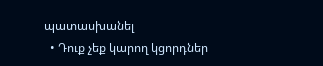պատասխանել
  • Դուք չեք կարող կցորդներ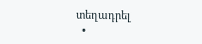տեղադրել
  •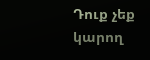Դուք չեք կարող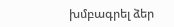խմբագրել ձեր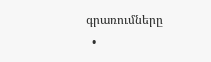գրառումները
  •